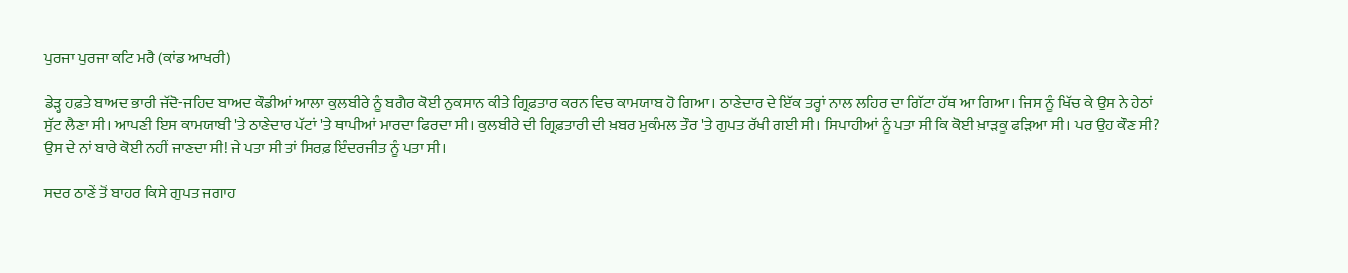ਪੁਰਜਾ ਪੁਰਜਾ ਕਟਿ ਮਰੈ (ਕਾਂਡ ਆਖਰੀ)

ਡੇੜ੍ਹ ਹਫ਼ਤੇ ਬਾਅਦ ਭਾਰੀ ਜੱਦੋ-ਜਹਿਦ ਬਾਅਦ ਕੌਡੀਆਂ ਆਲਾ ਕੁਲਬੀਰੇ ਨੂੰ ਬਗੈਰ ਕੋਈ ਨੁਕਸਾਨ ਕੀਤੇ ਗ੍ਰਿਫ਼ਤਾਰ ਕਰਨ ਵਿਚ ਕਾਮਯਾਬ ਹੋ ਗਿਆ। ਠਾਣੇਦਾਰ ਦੇ ਇੱਕ ਤਰ੍ਹਾਂ ਨਾਲ ਲਹਿਰ ਦਾ ਗਿੱਟਾ ਹੱਥ ਆ ਗਿਆ। ਜਿਸ ਨੂੰ ਖਿੱਚ ਕੇ ਉਸ ਨੇ ਹੇਠਾਂ ਸੁੱਟ ਲੈਣਾ ਸੀ। ਆਪਣੀ ਇਸ ਕਾਮਯਾਬੀ 'ਤੇ ਠਾਣੇਦਾਰ ਪੱਟਾਂ 'ਤੇ ਥਾਪੀਆਂ ਮਾਰਦਾ ਫਿਰਦਾ ਸੀ। ਕੁਲਬੀਰੇ ਦੀ ਗ੍ਰਿਫ਼ਤਾਰੀ ਦੀ ਖ਼ਬਰ ਮੁਕੰਮਲ ਤੌਰ 'ਤੇ ਗੁਪਤ ਰੱਖੀ ਗਈ ਸੀ। ਸਿਪਾਹੀਆਂ ਨੂੰ ਪਤਾ ਸੀ ਕਿ ਕੋਈ ਖ਼ਾੜਕੂ ਫੜਿਆ ਸੀ। ਪਰ ਉਹ ਕੌਣ ਸੀ? ਉਸ ਦੇ ਨਾਂ ਬਾਰੇ ਕੋਈ ਨਹੀਂ ਜਾਣਦਾ ਸੀ! ਜੇ ਪਤਾ ਸੀ ਤਾਂ ਸਿਰਫ਼ ਇੰਦਰਜੀਤ ਨੂੰ ਪਤਾ ਸੀ।

ਸਦਰ ਠਾਣੇਂ ਤੋਂ ਬਾਹਰ ਕਿਸੇ ਗੁਪਤ ਜਗਾਹ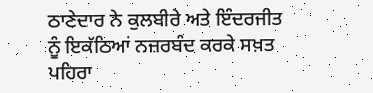ਠਾਣੇਦਾਰ ਨੇ ਕੁਲਬੀਰੇ ਅਤੇ ਇੰਦਰਜੀਤ ਨੂੰ ਇਕੱਠਿਆਂ ਨਜ਼ਰਬੰਦ ਕਰਕੇ ਸਖ਼ਤ ਪਹਿਰਾ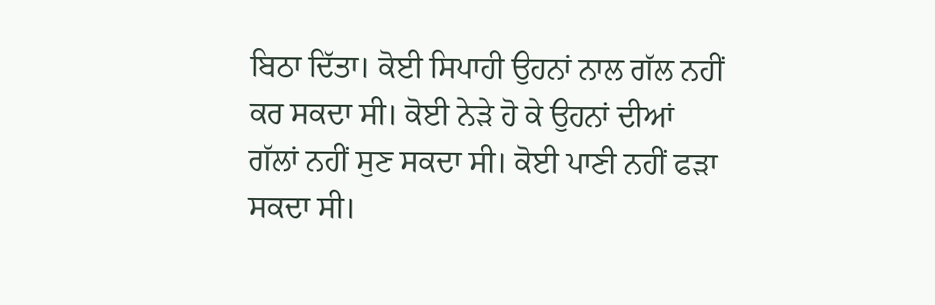ਬਿਠਾ ਦਿੱਤਾ। ਕੋਈ ਸਿਪਾਹੀ ਉਹਨਾਂ ਨਾਲ ਗੱਲ ਨਹੀਂ ਕਰ ਸਕਦਾ ਸੀ। ਕੋਈ ਨੇੜੇ ਹੋ ਕੇ ਉਹਨਾਂ ਦੀਆਂ ਗੱਲਾਂ ਨਹੀਂ ਸੁਣ ਸਕਦਾ ਸੀ। ਕੋਈ ਪਾਣੀ ਨਹੀਂ ਫੜਾ ਸਕਦਾ ਸੀ।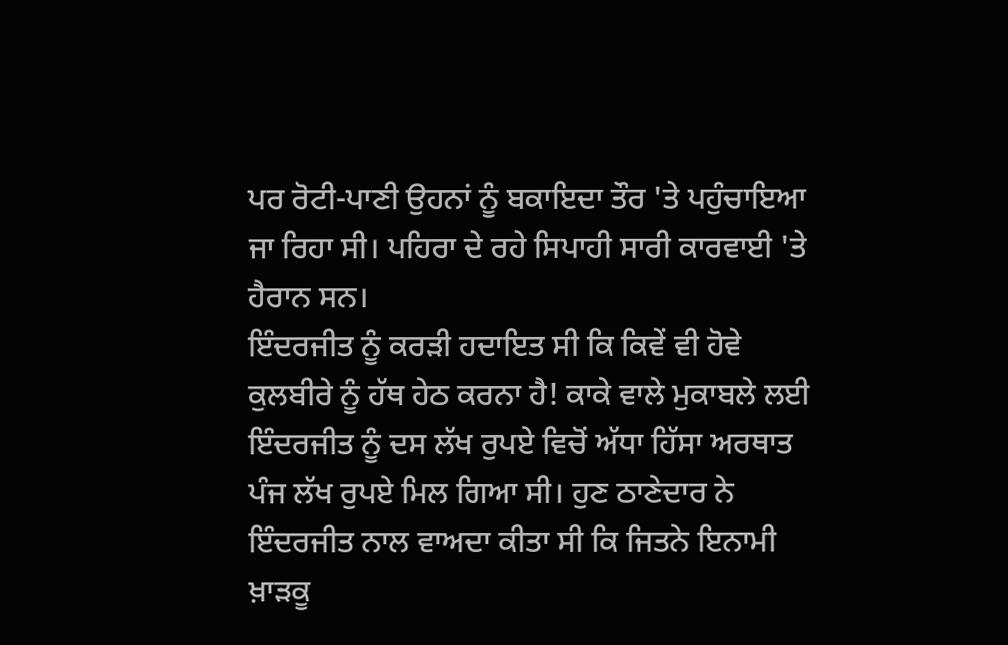ਪਰ ਰੋਟੀ-ਪਾਣੀ ਉਹਨਾਂ ਨੂੰ ਬਕਾਇਦਾ ਤੌਰ 'ਤੇ ਪਹੁੰਚਾਇਆ ਜਾ ਰਿਹਾ ਸੀ। ਪਹਿਰਾ ਦੇ ਰਹੇ ਸਿਪਾਹੀ ਸਾਰੀ ਕਾਰਵਾਈ 'ਤੇ ਹੈਰਾਨ ਸਨ।
ਇੰਦਰਜੀਤ ਨੂੰ ਕਰੜੀ ਹਦਾਇਤ ਸੀ ਕਿ ਕਿਵੇਂ ਵੀ ਹੋਵੇ ਕੁਲਬੀਰੇ ਨੂੰ ਹੱਥ ਹੇਠ ਕਰਨਾ ਹੈ! ਕਾਕੇ ਵਾਲੇ ਮੁਕਾਬਲੇ ਲਈ ਇੰਦਰਜੀਤ ਨੂੰ ਦਸ ਲੱਖ ਰੁਪਏ ਵਿਚੋਂ ਅੱਧਾ ਹਿੱਸਾ ਅਰਥਾਤ ਪੰਜ ਲੱਖ ਰੁਪਏ ਮਿਲ ਗਿਆ ਸੀ। ਹੁਣ ਠਾਣੇਦਾਰ ਨੇ ਇੰਦਰਜੀਤ ਨਾਲ ਵਾਅਦਾ ਕੀਤਾ ਸੀ ਕਿ ਜਿਤਨੇ ਇਨਾਮੀ ਖ਼ਾੜਕੂ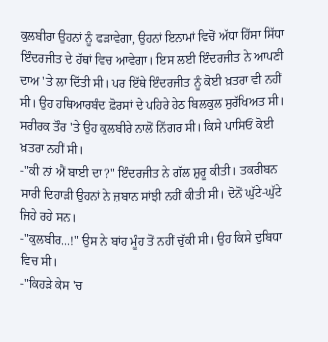ਕੁਲਬੀਰਾ ਉਹਨਾਂ ਨੂੰ ਫੜਾਵੇਗਾ, ਉਹਨਾਂ ਇਨਾਮਾਂ ਵਿਚੋਂ ਅੱਧਾ ਹਿੱਸਾ ਸਿੱਧਾ ਇੰਦਰਜੀਤ ਦੇ ਹੱਥਾਂ ਵਿਚ ਆਵੇਗਾ। ਇਸ ਲਈ ਇੰਦਰਜੀਤ ਨੇ ਆਪਣੀ ਦਾਅ 'ਤੇ ਲਾ ਦਿੱਤੀ ਸੀ। ਪਰ ਇੱਥੇ ਇੰਦਰਜੀਤ ਨੂੰ ਕੋਈ ਖ਼ਤਰਾ ਵੀ ਨਹੀਂ ਸੀ। ਉਹ ਹਥਿਆਰਬੰਦ ਫ਼ੋਰਸਾਂ ਦੇ ਪਹਿਰੇ ਹੇਠ ਬਿਲਕੁਲ ਸੁਰੱਖਿਅਤ ਸੀ। ਸਰੀਰਕ ਤੌਰ 'ਤੇ ਉਹ ਕੁਲਬੀਰੇ ਨਾਲੋਂ ਨਿੱਗਰ ਸੀ। ਕਿਸੇ ਪਾਸਿਓਂ ਕੋਈ ਖ਼ਤਰਾ ਨਹੀਂ ਸੀ।
-"ਕੀ ਨਾਂ ਐਂ ਬਾਈ ਦਾ?" ਇੰਦਰਜੀਤ ਨੇ ਗੱਲ ਸ਼ੁਰੂ ਕੀਤੀ। ਤਕਰੀਬਨ ਸਾਰੀ ਦਿਹਾੜੀ ਉਹਨਾਂ ਨੇ ਜ਼ਬਾਨ ਸਾਂਝੀ ਨਹੀਂ ਕੀਤੀ ਸੀ। ਦੋਨੋਂ ਘੁੱਟੇ-ਘੁੱਟੇ ਜਿਹੇ ਰਹੇ ਸਨ।
-"ਕੁਲਬੀਰ...!" ਉਸ ਨੇ ਬਾਂਹ ਮੂੰਹ ਤੋਂ ਨਹੀਂ ਚੁੱਕੀ ਸੀ। ਉਹ ਕਿਸੇ ਦੁਬਿਧਾ ਵਿਚ ਸੀ।
-"ਕਿਹੜੇ ਕੇਸ 'ਚ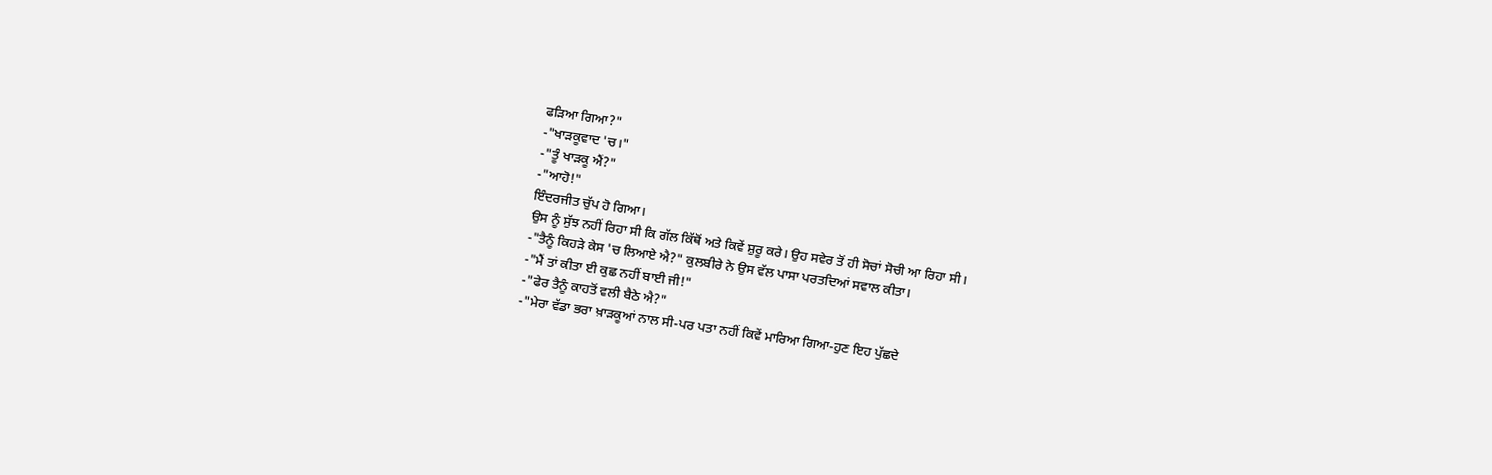ਫੜਿਆ ਗਿਆ?"
-"ਖਾੜਕੂਵਾਦ 'ਚ।"
-"ਤੂੰ ਖਾੜਕੂ ਐਂ?"
-"ਆਹੋ!"
ਇੰਦਰਜੀਤ ਚੁੱਪ ਹੋ ਗਿਆ।
ਉਸ ਨੂੰ ਸੁੱਝ ਨਹੀਂ ਰਿਹਾ ਸੀ ਕਿ ਗੱਲ ਕਿੱਥੋਂ ਅਤੇ ਕਿਵੇਂ ਸ਼ੁਰੂ ਕਰੇ। ਉਹ ਸਵੇਰ ਤੋਂ ਹੀ ਸੋਚਾਂ ਸੋਚੀ ਆ ਰਿਹਾ ਸੀ।
-"ਤੈਨੂੰ ਕਿਹੜੇ ਕੇਸ 'ਚ ਲਿਆਏ ਐ?" ਕੁਲਬੀਰੇ ਨੇ ਉਸ ਵੱਲ ਪਾਸਾ ਪਰਤਦਿਆਂ ਸਵਾਲ ਕੀਤਾ।
-"ਮੈਂ ਤਾਂ ਕੀਤਾ ਈ ਕੁਛ ਨਹੀਂ ਬਾਈ ਜੀ!"
-"ਫੇਰ ਤੈਨੂੰ ਕਾਹਤੋਂ ਵਲੀ ਬੈਠੇ ਐ?"
-"ਮੇਰਾ ਵੱਡਾ ਭਰਾ ਖ਼ਾੜਕੂਆਂ ਨਾਲ ਸੀ-ਪਰ ਪਤਾ ਨਹੀਂ ਕਿਵੇਂ ਮਾਰਿਆ ਗਿਆ-ਹੁਣ ਇਹ ਪੁੱਛਦੇ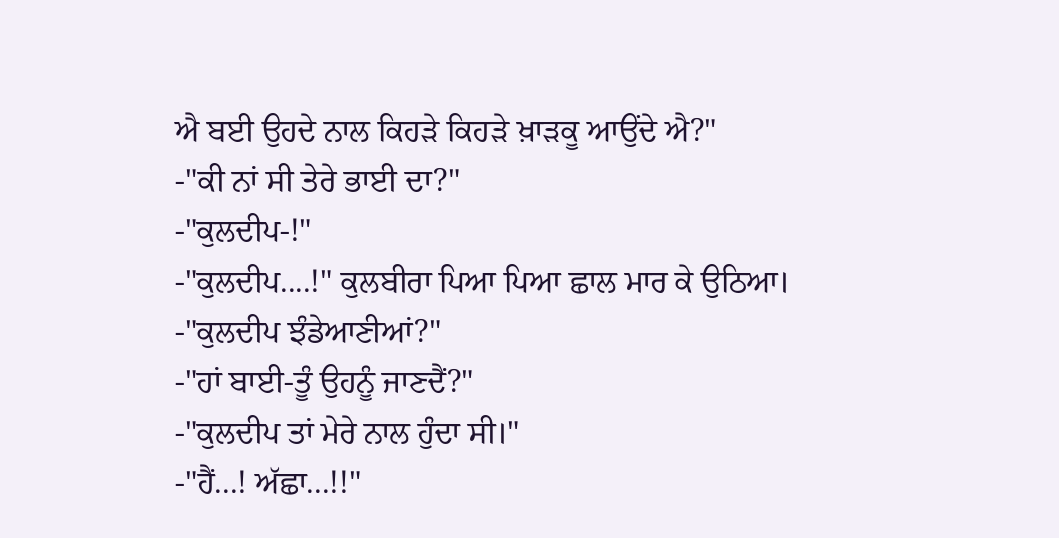ਐ ਬਈ ਉਹਦੇ ਨਾਲ ਕਿਹੜੇ ਕਿਹੜੇ ਖ਼ਾੜਕੂ ਆਉਂਦੇ ਐ?"
-"ਕੀ ਨਾਂ ਸੀ ਤੇਰੇ ਭਾਈ ਦਾ?"
-"ਕੁਲਦੀਪ-!"
-"ਕੁਲਦੀਪ....!" ਕੁਲਬੀਰਾ ਪਿਆ ਪਿਆ ਛਾਲ ਮਾਰ ਕੇ ਉਠਿਆ।
-"ਕੁਲਦੀਪ ਝੰਡੇਆਣੀਆਂ?"
-"ਹਾਂ ਬਾਈ-ਤੂੰ ਉਹਨੂੰ ਜਾਣਦੈਂ?"
-"ਕੁਲਦੀਪ ਤਾਂ ਮੇਰੇ ਨਾਲ ਹੁੰਦਾ ਸੀ।"
-"ਹੈਂ...! ਅੱਛਾ...!!"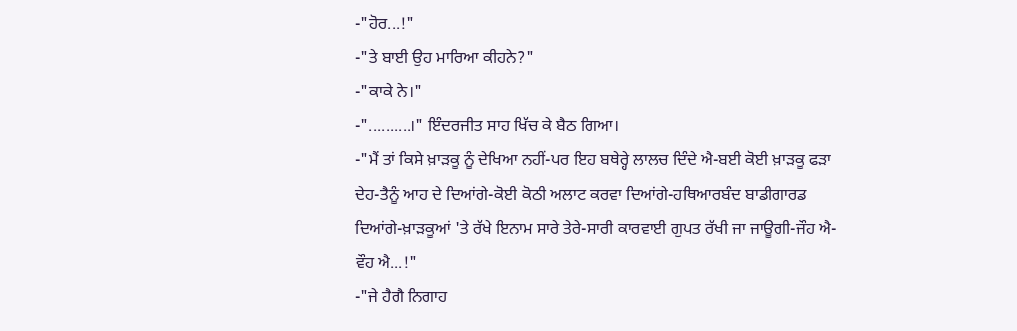-"ਹੋਰ...!"
-"ਤੇ ਬਾਈ ਉਹ ਮਾਰਿਆ ਕੀਹਨੇ?"
-"ਕਾਕੇ ਨੇ।"
-"..........।" ਇੰਦਰਜੀਤ ਸਾਹ ਖਿੱਚ ਕੇ ਬੈਠ ਗਿਆ।
-"ਮੈਂ ਤਾਂ ਕਿਸੇ ਖ਼ਾੜਕੂ ਨੂੰ ਦੇਖਿਆ ਨਹੀਂ-ਪਰ ਇਹ ਬਥੇਰ੍ਹੇ ਲਾਲਚ ਦਿੰਦੇ ਐ-ਬਈ ਕੋਈ ਖ਼ਾੜਕੂ ਫੜਾ ਦੇਹ-ਤੈਨੂੰ ਆਹ ਦੇ ਦਿਆਂਗੇ-ਕੋਈ ਕੋਠੀ ਅਲਾਟ ਕਰਵਾ ਦਿਆਂਗੇ-ਹਥਿਆਰਬੰਦ ਬਾਡੀਗਾਰਡ ਦਿਆਂਗੇ-ਖ਼ਾੜਕੂਆਂ 'ਤੇ ਰੱਖੇ ਇਨਾਮ ਸਾਰੇ ਤੇਰੇ-ਸਾਰੀ ਕਾਰਵਾਈ ਗੁਪਤ ਰੱਖੀ ਜਾ ਜਾਊਗੀ-ਜੌਹ ਐ-ਵੌਹ ਐ...!"
-"ਜੇ ਹੈਗੈ ਨਿਗਾਹ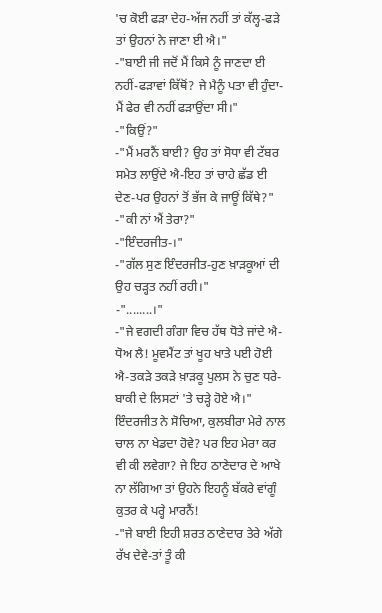'ਚ ਕੋਈ ਫੜਾ ਦੇਹ-ਅੱਜ ਨਹੀਂ ਤਾਂ ਕੱਲ੍ਹ-ਫੜੇ ਤਾਂ ਉਹਨਾਂ ਨੇ ਜਾਣਾ ਈ ਐ।"
-"ਬਾਈ ਜੀ ਜਦੋਂ ਮੈਂ ਕਿਸੇ ਨੂੰ ਜਾਣਦਾ ਈ ਨਹੀਂ-ਫੜਾਵਾਂ ਕਿੱਥੋਂ? ਜੇ ਮੈਨੂੰ ਪਤਾ ਵੀ ਹੁੰਦਾ-ਮੈਂ ਫੇਰ ਵੀ ਨਹੀਂ ਫੜਾਉਂਦਾ ਸੀ।"
-"ਕਿਉਂ?"
-"ਮੈਂ ਮਰਨੈਂ ਬਾਈ? ਉਹ ਤਾਂ ਸੋਧਾ ਵੀ ਟੱਬਰ ਸਮੇਤ ਲਾਉਂਦੇ ਐ-ਇਹ ਤਾਂ ਚਾਹੇ ਛੱਡ ਈ ਦੇਣ-ਪਰ ਉਹਨਾਂ ਤੋਂ ਭੱਜ ਕੇ ਜਾਊਂ ਕਿੱਥੇ?"
-"ਕੀ ਨਾਂ ਐਂ ਤੇਰਾ?"
-"ਇੰਦਰਜੀਤ-।"
-"ਗੱਲ ਸੁਣ ਇੰਦਰਜੀਤ-ਹੁਣ ਖ਼ਾੜਕੂਆਂ ਦੀ ਉਹ ਚੜ੍ਹਤ ਨਹੀਂ ਰਹੀ।"
-"........।"
-"ਜੇ ਵਗਦੀ ਗੰਗਾ ਵਿਚ ਹੱਥ ਧੋਤੇ ਜਾਂਦੇ ਐ-ਧੋਅ ਲੈ! ਮੂਵਮੈਂਟ ਤਾਂ ਖੂਹ ਖਾਤੇ ਪਈ ਹੋਈ ਐ-ਤਕੜੇ ਤਕੜੇ ਖ਼ਾੜਕੂ ਪੁਲਸ ਨੇ ਚੁਣ ਧਰੇ-ਬਾਕੀ ਦੇ ਲਿਸਟਾਂ 'ਤੇ ਚੜ੍ਹੇ ਹੋਏ ਐ।"
ਇੰਦਰਜੀਤ ਨੇ ਸੋਚਿਆ, ਕੁਲਬੀਰਾ ਮੇਰੇ ਨਾਲ ਚਾਲ ਨਾ ਖੇਡਦਾ ਹੋਵੇ? ਪਰ ਇਹ ਮੇਰਾ ਕਰ ਵੀ ਕੀ ਲਵੇਗਾ? ਜੇ ਇਹ ਠਾਣੇਦਾਰ ਦੇ ਆਖੇ ਨਾ ਲੱਗਿਆ ਤਾਂ ਉਹਨੇ ਇਹਨੂੰ ਬੱਕਰੇ ਵਾਂਗੂੰ ਕੁਤਰ ਕੇ ਪਰ੍ਹੇ ਮਾਰਨੈਂ!
-"ਜੇ ਬਾਈ ਇਹੀ ਸ਼ਰਤ ਠਾਣੇਦਾਰ ਤੇਰੇ ਅੱਗੇ ਰੱਖ ਦੇਵੇ-ਤਾਂ ਤੂੰ ਕੀ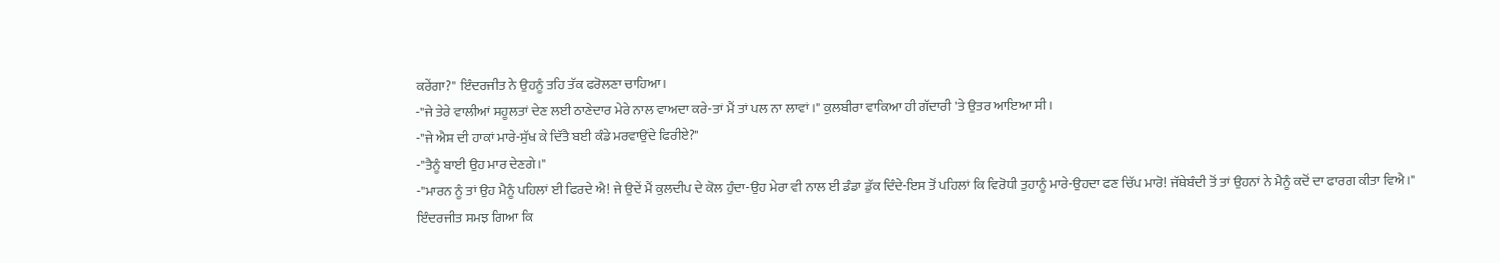ਕਰੇਂਗਾ?" ਇੰਦਰਜੀਤ ਨੇ ਉਹਨੂੰ ਤਹਿ ਤੱਕ ਫਰੋਲਣਾ ਚਾਹਿਆ।
-"ਜੇ ਤੇਰੇ ਵਾਲੀਆਂ ਸਹੂਲਤਾਂ ਦੇਣ ਲਈ ਠਾਣੇਦਾਰ ਮੇਰੇ ਨਾਲ ਵਾਅਦਾ ਕਰੇ-ਤਾਂ ਮੈਂ ਤਾਂ ਪਲ ਨਾ ਲਾਵਾਂ।" ਕੁਲਬੀਰਾ ਵਾਕਿਆ ਹੀ ਗੱਦਾਰੀ 'ਤੇ ਉਤਰ ਆਇਆ ਸੀ।
-"ਜੇ ਐਸ਼ ਦੀ ਹਾਕਾਂ ਮਾਰੇ-ਸੁੱਖ ਕੇ ਦਿੱਤੈ ਬਈ ਕੰਡੇ ਮਰਵਾਉਂਦੇ ਫਿਰੀਏ?"
-"ਤੈਨੂੰ ਬਾਈ ਉਹ ਮਾਰ ਦੇਣਗੇ।"
-"ਮਾਰਨ ਨੂੰ ਤਾਂ ਉਹ ਮੈਨੂੰ ਪਹਿਲਾਂ ਈ ਫਿਰਦੇ ਐ! ਜੇ ਉਦੇਂ ਮੈਂ ਕੁਲਦੀਪ ਦੇ ਕੋਲ ਹੁੰਦਾ-ਉਹ ਮੇਰਾ ਵੀ ਨਾਲ ਈ ਡੰਡਾ ਡੁੱਕ ਦਿੰਦੇ-ਇਸ ਤੋਂ ਪਹਿਲਾਂ ਕਿ ਵਿਰੋਧੀ ਤੁਹਾਨੂੰ ਮਾਰੇ-ਉਹਦਾ ਫਣ ਚਿੱਪ ਮਾਰੋ! ਜੱਥੇਬੰਦੀ ਤੋਂ ਤਾਂ ਉਹਨਾਂ ਨੇ ਮੈਨੂੰ ਕਦੋਂ ਦਾ ਫਾਰਗ ਕੀਤਾ ਵਿਐ।"
ਇੰਦਰਜੀਤ ਸਮਝ ਗਿਆ ਕਿ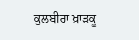ਕੁਲਬੀਰਾ ਖ਼ਾੜਕੂ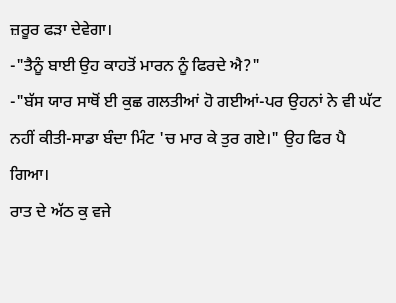ਜ਼ਰੂਰ ਫੜਾ ਦੇਵੇਗਾ।
-"ਤੈਨੂੰ ਬਾਈ ਉਹ ਕਾਹਤੋਂ ਮਾਰਨ ਨੂੰ ਫਿਰਦੇ ਐ?"
-"ਬੱਸ ਯਾਰ ਸਾਥੋਂ ਈ ਕੁਛ ਗਲਤੀਆਂ ਹੋ ਗਈਆਂ-ਪਰ ਉਹਨਾਂ ਨੇ ਵੀ ਘੱਟ ਨਹੀਂ ਕੀਤੀ-ਸਾਡਾ ਬੰਦਾ ਮਿੰਟ 'ਚ ਮਾਰ ਕੇ ਤੁਰ ਗਏ।" ਉਹ ਫਿਰ ਪੈ ਗਿਆ।
ਰਾਤ ਦੇ ਅੱਠ ਕੁ ਵਜੇ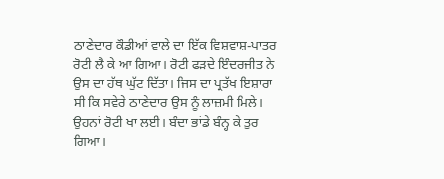ਠਾਣੇਦਾਰ ਕੌਡੀਆਂ ਵਾਲੇ ਦਾ ਇੱਕ ਵਿਸ਼ਵਾਸ਼-ਪਾਤਰ ਰੋਟੀ ਲੈ ਕੇ ਆ ਗਿਆ। ਰੋਟੀ ਫੜਦੇ ਇੰਦਰਜੀਤ ਨੇ ਉਸ ਦਾ ਹੱਥ ਘੁੱਟ ਦਿੱਤਾ। ਜਿਸ ਦਾ ਪ੍ਰਤੱਖ ਇਸ਼ਾਰਾ ਸੀ ਕਿ ਸਵੇਰੇ ਠਾਣੇਦਾਰ ਉਸ ਨੂੰ ਲਾਜ਼ਮੀ ਮਿਲੇ।
ਉਹਨਾਂ ਰੋਟੀ ਖਾ ਲਈ। ਬੰਦਾ ਭਾਂਡੇ ਬੰਨ੍ਹ ਕੇ ਤੁਰ ਗਿਆ।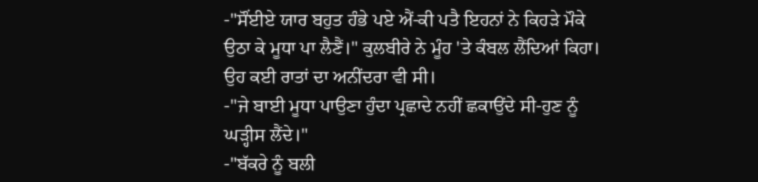-"ਸੌਂਈਏ ਯਾਰ ਬਹੁਤ ਹੰਭੇ ਪਏ ਐਂ-ਕੀ ਪਤੈ ਇਹਨਾਂ ਨੇ ਕਿਹੜੇ ਮੌਕੇ ਉਠਾ ਕੇ ਮੂਧਾ ਪਾ ਲੈਣੈਂ।" ਕੁਲਬੀਰੇ ਨੇ ਮੂੰਹ 'ਤੇ ਕੰਬਲ ਲੈਂਦਿਆਂ ਕਿਹਾ। ਉਹ ਕਈ ਰਾਤਾਂ ਦਾ ਅਨੀਂਦਰਾ ਵੀ ਸੀ।
-"ਜੇ ਬਾਈ ਮੂਧਾ ਪਾਉਣਾ ਹੁੰਦਾ ਪ੍ਰਛਾਦੇ ਨਹੀਂ ਛਕਾਉਂਦੇ ਸੀ-ਹੁਣ ਨੂੰ ਘੜ੍ਹੀਸ ਲੈਂਦੇ।"
-"ਬੱਕਰੇ ਨੂੰ ਬਲੀ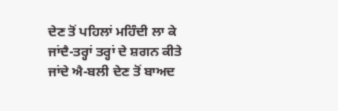ਦੇਣ ਤੋਂ ਪਹਿਲਾਂ ਮਹਿੰਦੀ ਲਾ ਕੇ ਜਾਂਦੈ-ਤਰ੍ਹਾਂ ਤਰ੍ਹਾਂ ਦੇ ਸ਼ਗਨ ਕੀਤੇ ਜਾਂਦੇ ਐ-ਬਲੀ ਦੇਣ ਤੋਂ ਬਾਅਦ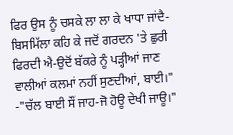ਫਿਰ ਉਸ ਨੂੰ ਚਸਕੇ ਲਾ ਲਾ ਕੇ ਖਾਧਾ ਜਾਂਦੈ-ਬਿਸਮਿੱਲਾ ਕਹਿ ਕੇ ਜਦੋਂ ਗਰਦਨ 'ਤੇ ਛੁਰੀ ਫਿਰਦੀ ਐ-ਉਦੋਂ ਬੱਕਰੇ ਨੂੰ ਪੜ੍ਹੀਆਂ ਜਾਣ ਵਾਲੀਆਂ ਕਲਮਾਂ ਨਹੀਂ ਸੁਣਦੀਆਂ, ਬਾਈ।"
-"ਚੱਲ ਬਾਈ ਸੌਂ ਜਾਹ-ਜੋ ਹੋਊ ਦੇਖੀ ਜਾਊ।"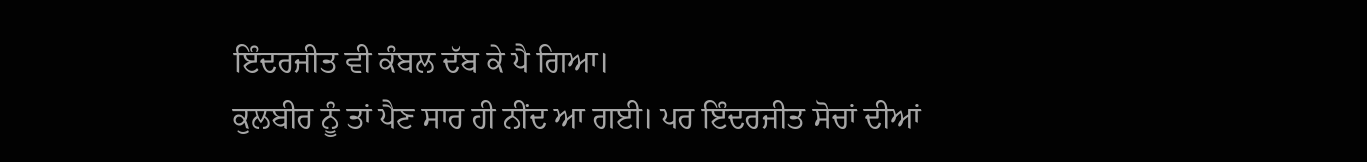ਇੰਦਰਜੀਤ ਵੀ ਕੰਬਲ ਦੱਬ ਕੇ ਪੈ ਗਿਆ।
ਕੁਲਬੀਰ ਨੂੰ ਤਾਂ ਪੈਣ ਸਾਰ ਹੀ ਨੀਂਦ ਆ ਗਈ। ਪਰ ਇੰਦਰਜੀਤ ਸੋਚਾਂ ਦੀਆਂ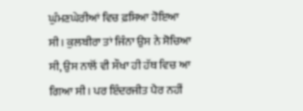ਘੁੰਮਣਘੇਰੀਆਂ ਵਿਚ ਫ਼ਸਿਆ ਹੋਇਆ ਸੀ। ਕੁਲਬੀਰਾ ਤਾਂ ਜਿੰਨਾ ਉਸ ਨੇ ਸੋਚਿਆ ਸੀ, ਉਸ ਨਾਲੋਂ ਵੀ ਸੌਖਾ ਹੀ ਹੱਥ ਵਿਚ ਆ ਗਿਆ ਸੀ। ਪਰ ਇੰਦਰਜੀਤ ਪੈਰ ਨਹੀਂ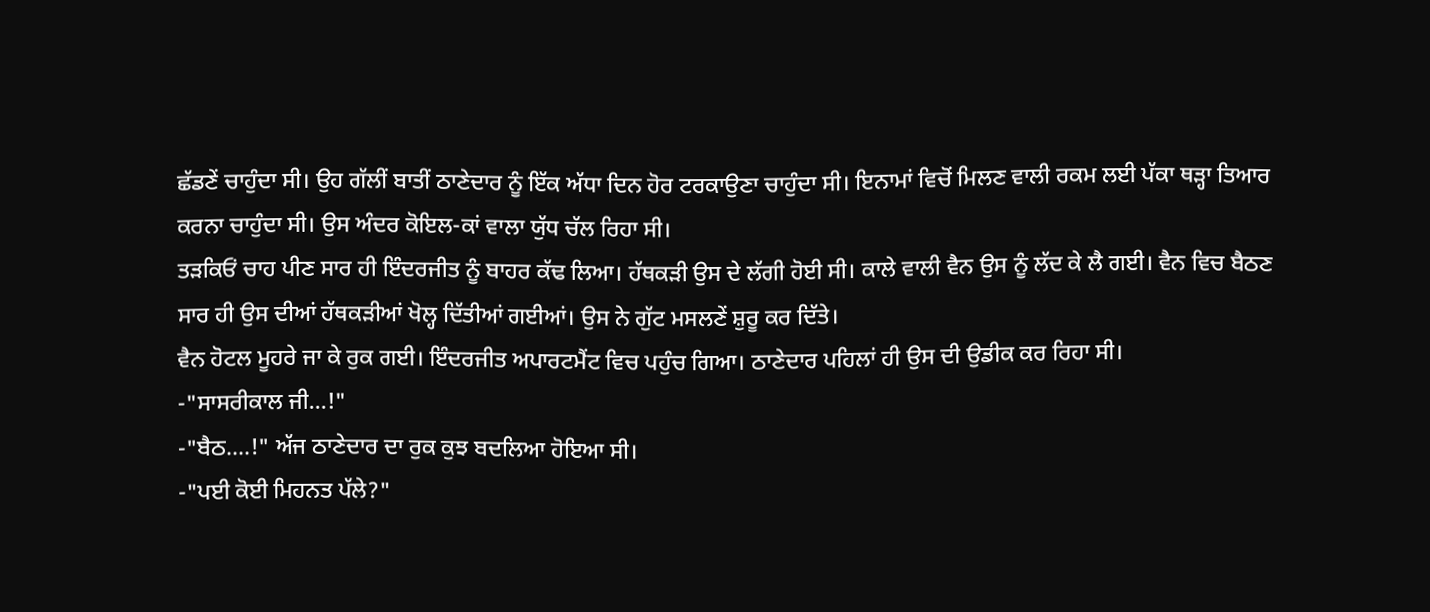ਛੱਡਣੇਂ ਚਾਹੁੰਦਾ ਸੀ। ਉਹ ਗੱਲੀਂ ਬਾਤੀਂ ਠਾਣੇਦਾਰ ਨੂੰ ਇੱਕ ਅੱਧਾ ਦਿਨ ਹੋਰ ਟਰਕਾਉਣਾ ਚਾਹੁੰਦਾ ਸੀ। ਇਨਾਮਾਂ ਵਿਚੋਂ ਮਿਲਣ ਵਾਲੀ ਰਕਮ ਲਈ ਪੱਕਾ ਥੜ੍ਹਾ ਤਿਆਰ ਕਰਨਾ ਚਾਹੁੰਦਾ ਸੀ। ਉਸ ਅੰਦਰ ਕੋਇਲ-ਕਾਂ ਵਾਲਾ ਯੁੱਧ ਚੱਲ ਰਿਹਾ ਸੀ।
ਤੜਕਿਓਂ ਚਾਹ ਪੀਣ ਸਾਰ ਹੀ ਇੰਦਰਜੀਤ ਨੂੰ ਬਾਹਰ ਕੱਢ ਲਿਆ। ਹੱਥਕੜੀ ਉਸ ਦੇ ਲੱਗੀ ਹੋਈ ਸੀ। ਕਾਲੇ ਵਾਲੀ ਵੈਨ ਉਸ ਨੂੰ ਲੱਦ ਕੇ ਲੈ ਗਈ। ਵੈਨ ਵਿਚ ਬੈਠਣ ਸਾਰ ਹੀ ਉਸ ਦੀਆਂ ਹੱਥਕੜੀਆਂ ਖੋਲ੍ਹ ਦਿੱਤੀਆਂ ਗਈਆਂ। ਉਸ ਨੇ ਗੁੱਟ ਮਸਲਣੇਂ ਸ਼ੁਰੂ ਕਰ ਦਿੱਤੇ।
ਵੈਨ ਹੋਟਲ ਮੂਹਰੇ ਜਾ ਕੇ ਰੁਕ ਗਈ। ਇੰਦਰਜੀਤ ਅਪਾਰਟਮੈਂਟ ਵਿਚ ਪਹੁੰਚ ਗਿਆ। ਠਾਣੇਦਾਰ ਪਹਿਲਾਂ ਹੀ ਉਸ ਦੀ ਉਡੀਕ ਕਰ ਰਿਹਾ ਸੀ।
-"ਸਾਸਰੀਕਾਲ ਜੀ...!"
-"ਬੈਠ....!" ਅੱਜ ਠਾਣੇਦਾਰ ਦਾ ਰੁਕ ਕੁਝ ਬਦਲਿਆ ਹੋਇਆ ਸੀ।
-"ਪਈ ਕੋਈ ਮਿਹਨਤ ਪੱਲੇ?"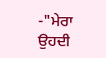-"ਮੇਰਾ ਉਹਦੀ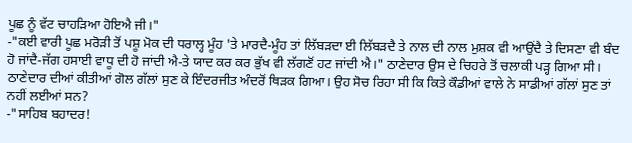ਪੂਛ ਨੂੰ ਵੱਟ ਚਾਹੜਿਆ ਹੋਇਐ ਜੀ।"
-"ਕਈ ਵਾਰੀ ਪੂਛ ਮਰੋੜੀ ਤੋਂ ਪਸ਼ੂ ਮੋਕ ਦੀ ਧਰਾਲ੍ਹ ਮੂੰਹ 'ਤੇ ਮਾਰਦੈ-ਮੂੰਹ ਤਾਂ ਲਿੱਬੜਦਾ ਈ ਲਿੱਬੜਦੈ ਤੇ ਨਾਲ ਦੀ ਨਾਲ ਮੁਸ਼ਕ ਵੀ ਆਉਂਦੈ ਤੇ ਦਿਸਣਾ ਵੀ ਬੰਦ ਹੋ ਜਾਂਦੈ-ਜੱਗ ਹਸਾਈ ਵਾਧੂ ਦੀ ਹੋ ਜਾਂਦੀ ਐ-ਤੇ ਯਾਦ ਕਰ ਕਰ ਭੁੱਖ ਵੀ ਲੱਗਣੋਂ ਹਟ ਜਾਂਦੀ ਐ।" ਠਾਣੇਦਾਰ ਉਸ ਦੇ ਚਿਹਰੇ ਤੋਂ ਚਲਾਕੀ ਪੜ੍ਹ ਗਿਆ ਸੀ।
ਠਾਣੇਦਾਰ ਦੀਆਂ ਕੀਤੀਆਂ ਗੋਲ ਗੱਲਾਂ ਸੁਣ ਕੇ ਇੰਦਰਜੀਤ ਅੰਦਰੋਂ ਥਿੜਕ ਗਿਆ। ਉਹ ਸੋਚ ਰਿਹਾ ਸੀ ਕਿ ਕਿਤੇ ਕੌਡੀਆਂ ਵਾਲੇ ਨੇ ਸਾਡੀਆਂ ਗੱਲਾਂ ਸੁਣ ਤਾਂ ਨਹੀਂ ਲਈਆਂ ਸਨ?
-"ਸਾਹਿਬ ਬਹਾਦਰ!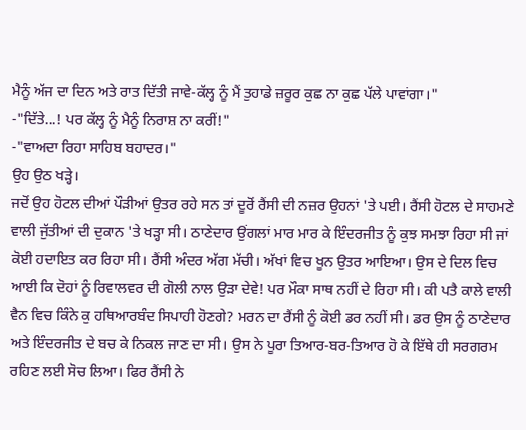ਮੈਨੂੰ ਅੱਜ ਦਾ ਦਿਨ ਅਤੇ ਰਾਤ ਦਿੱਤੀ ਜਾਵੇ-ਕੱਲ੍ਹ ਨੂੰ ਮੈਂ ਤੁਹਾਡੇ ਜ਼ਰੂਰ ਕੁਛ ਨਾ ਕੁਛ ਪੱਲੇ ਪਾਵਾਂਗਾ।"
-"ਦਿੱਤੇ...! ਪਰ ਕੱਲ੍ਹ ਨੂੰ ਮੈਨੂੰ ਨਿਰਾਸ਼ ਨਾ ਕਰੀਂ!"
-"ਵਾਅਦਾ ਰਿਹਾ ਸਾਹਿਬ ਬਹਾਦਰ।"
ਉਹ ਉਠ ਖੜ੍ਹੇ।
ਜਦੋਂ ਉਹ ਹੋਟਲ ਦੀਆਂ ਪੌੜੀਆਂ ਉਤਰ ਰਹੇ ਸਨ ਤਾਂ ਦੂਰੋਂ ਰੈਂਸੀ ਦੀ ਨਜ਼ਰ ਉਹਨਾਂ 'ਤੇ ਪਈ। ਰੈਂਸੀ ਹੋਟਲ ਦੇ ਸਾਹਮਣੇ ਵਾਲੀ ਜੁੱਤੀਆਂ ਦੀ ਦੁਕਾਨ 'ਤੇ ਖੜ੍ਹਾ ਸੀ। ਠਾਣੇਦਾਰ ਉਂਗਲਾਂ ਮਾਰ ਮਾਰ ਕੇ ਇੰਦਰਜੀਤ ਨੂੰ ਕੁਝ ਸਮਝਾ ਰਿਹਾ ਸੀ ਜਾਂ ਕੋਈ ਹਦਾਇਤ ਕਰ ਰਿਹਾ ਸੀ। ਰੈਂਸੀ ਅੰਦਰ ਅੱਗ ਮੱਚੀ। ਅੱਖਾਂ ਵਿਚ ਖੂਨ ਉਤਰ ਆਇਆ। ਉਸ ਦੇ ਦਿਲ ਵਿਚ ਆਈ ਕਿ ਦੋਹਾਂ ਨੂੰ ਰਿਵਾਲਵਰ ਦੀ ਗੋਲੀ ਨਾਲ ਉੜਾ ਦੇਵੇ! ਪਰ ਮੌਕਾ ਸਾਥ ਨਹੀਂ ਦੇ ਰਿਹਾ ਸੀ। ਕੀ ਪਤੈ ਕਾਲੇ ਵਾਲੀ ਵੈਨ ਵਿਚ ਕਿੰਨੇ ਕੁ ਹਥਿਆਰਬੰਦ ਸਿਪਾਹੀ ਹੋਣਗੇ? ਮਰਨ ਦਾ ਰੈਂਸੀ ਨੂੰ ਕੋਈ ਡਰ ਨਹੀਂ ਸੀ। ਡਰ ਉਸ ਨੂੰ ਠਾਣੇਦਾਰ ਅਤੇ ਇੰਦਰਜੀਤ ਦੇ ਬਚ ਕੇ ਨਿਕਲ ਜਾਣ ਦਾ ਸੀ। ਉਸ ਨੇ ਪੂਰਾ ਤਿਆਰ-ਬਰ-ਤਿਆਰ ਹੋ ਕੇ ਇੱਥੇ ਹੀ ਸਰਗਰਮ ਰਹਿਣ ਲਈ ਸੋਚ ਲਿਆ। ਫਿਰ ਰੈਂਸੀ ਨੇ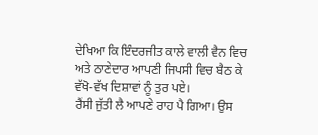ਦੇਖਿਆ ਕਿ ਇੰਦਰਜੀਤ ਕਾਲੇ ਵਾਲੀ ਵੈਨ ਵਿਚ ਅਤੇ ਠਾਣੇਦਾਰ ਆਪਣੀ ਜਿਪਸੀ ਵਿਚ ਬੈਠ ਕੇ ਵੱਖੋ-ਵੱਖ ਦਿਸ਼ਾਵਾਂ ਨੂੰ ਤੁਰ ਪਏ।
ਰੈਂਸੀ ਜੁੱਤੀ ਲੈ ਆਪਣੇ ਰਾਹ ਪੈ ਗਿਆ। ਉਸ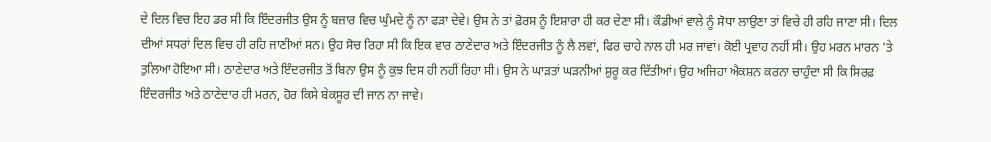ਦੇ ਦਿਲ ਵਿਚ ਇਹ ਡਰ ਸੀ ਕਿ ਇੰਦਰਜੀਤ ਉਸ ਨੂੰ ਬਜ਼ਾਰ ਵਿਚ ਘੁੰਮਦੇ ਨੂੰ ਨਾ ਫੜਾ ਦੇਵੇ। ਉਸ ਨੇ ਤਾਂ ਫ਼ੋਰਸ ਨੂੰ ਇਸ਼ਾਰਾ ਹੀ ਕਰ ਦੇਣਾ ਸੀ। ਕੌਡੀਆਂ ਵਾਲੇ ਨੂੰ ਸੋਧਾ ਲਾਉਣਾ ਤਾਂ ਵਿਚੇ ਹੀ ਰਹਿ ਜਾਣਾ ਸੀ। ਦਿਲ ਦੀਆਂ ਸਧਰਾਂ ਦਿਲ ਵਿਚ ਹੀ ਰਹਿ ਜਾਣੀਆਂ ਸਨ। ਉਹ ਸੋਚ ਰਿਹਾ ਸੀ ਕਿ ਇਕ ਵਾਰ ਠਾਣੇਦਾਰ ਅਤੇ ਇੰਦਰਜੀਤ ਨੂੰ ਲੈ ਲਵਾਂ, ਫਿਰ ਚਾਹੇ ਨਾਲ ਹੀ ਮਰ ਜਾਵਾਂ। ਕੋਈ ਪ੍ਰਵਾਹ ਨਹੀਂ ਸੀ। ਉਹ ਮਰਨ ਮਾਰਨ 'ਤੇ ਤੁਲਿਆ ਹੋਇਆ ਸੀ। ਠਾਣੇਦਾਰ ਅਤੇ ਇੰਦਰਜੀਤ ਤੋਂ ਬਿਨਾ ਉਸ ਨੂੰ ਕੁਝ ਦਿਸ ਹੀ ਨਹੀਂ ਰਿਹਾ ਸੀ। ਉਸ ਨੇ ਘਾੜਤਾਂ ਘੜਨੀਆਂ ਸ਼ੁਰੂ ਕਰ ਦਿੱਤੀਆਂ। ਉਹ ਅਜਿਹਾ ਐਕਸ਼ਨ ਕਰਨਾ ਚਾਹੁੰਦਾ ਸੀ ਕਿ ਸਿਰਫ਼ ਇੰਦਰਜੀਤ ਅਤੇ ਠਾਣੇਦਾਰ ਹੀ ਮਰਨ, ਹੋਰ ਕਿਸੇ ਬੇਕਸੂਰ ਦੀ ਜਾਨ ਨਾ ਜਾਵੇ।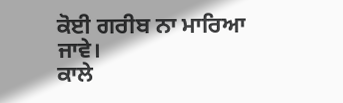ਕੋਈ ਗਰੀਬ ਨਾ ਮਾਰਿਆ ਜਾਵੇ।
ਕਾਲੇ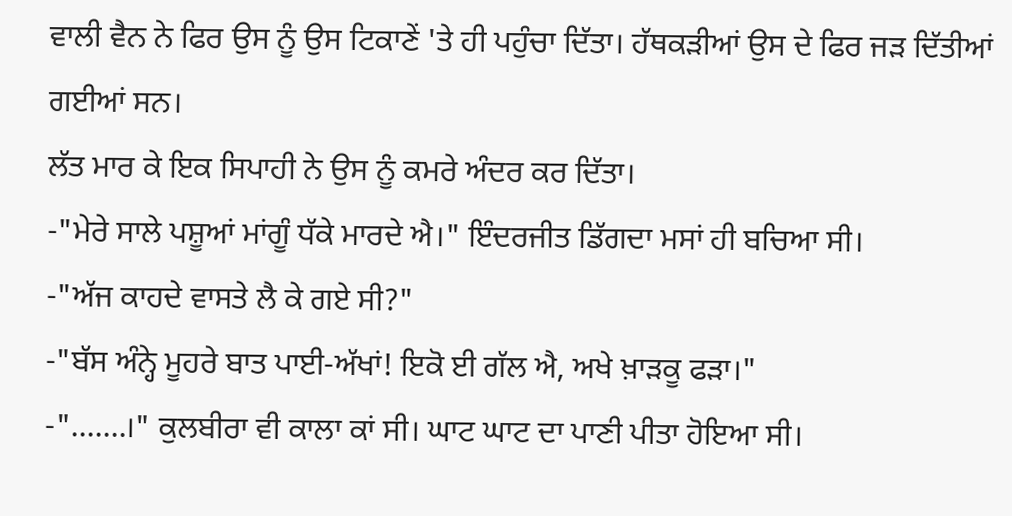ਵਾਲੀ ਵੈਨ ਨੇ ਫਿਰ ਉਸ ਨੂੰ ਉਸ ਟਿਕਾਣੇਂ 'ਤੇ ਹੀ ਪਹੁੰਚਾ ਦਿੱਤਾ। ਹੱਥਕੜੀਆਂ ਉਸ ਦੇ ਫਿਰ ਜੜ ਦਿੱਤੀਆਂ ਗਈਆਂ ਸਨ।
ਲੱਤ ਮਾਰ ਕੇ ਇਕ ਸਿਪਾਹੀ ਨੇ ਉਸ ਨੂੰ ਕਮਰੇ ਅੰਦਰ ਕਰ ਦਿੱਤਾ।
-"ਮੇਰੇ ਸਾਲੇ ਪਸ਼ੂਆਂ ਮਾਂਗੂੰ ਧੱਕੇ ਮਾਰਦੇ ਐ।" ਇੰਦਰਜੀਤ ਡਿੱਗਦਾ ਮਸਾਂ ਹੀ ਬਚਿਆ ਸੀ।
-"ਅੱਜ ਕਾਹਦੇ ਵਾਸਤੇ ਲੈ ਕੇ ਗਏ ਸੀ?"
-"ਬੱਸ ਅੰਨ੍ਹੇ ਮੂਹਰੇ ਬਾਤ ਪਾਈ-ਅੱਖਾਂ! ਇਕੋ ਈ ਗੱਲ ਐ, ਅਖੇ ਖ਼ਾੜਕੂ ਫੜਾ।"
-".......।" ਕੁਲਬੀਰਾ ਵੀ ਕਾਲਾ ਕਾਂ ਸੀ। ਘਾਟ ਘਾਟ ਦਾ ਪਾਣੀ ਪੀਤਾ ਹੋਇਆ ਸੀ।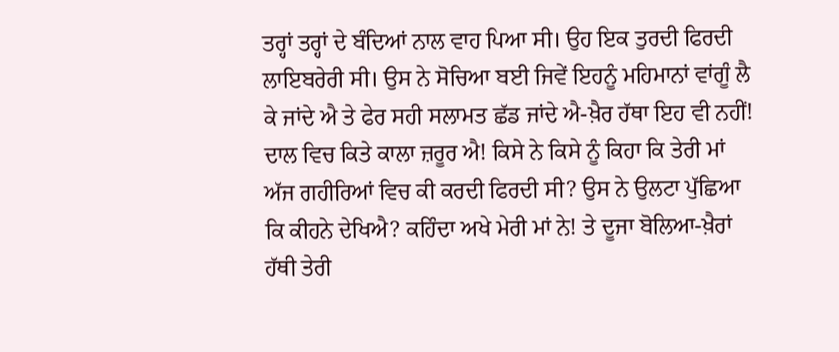ਤਰ੍ਹਾਂ ਤਰ੍ਹਾਂ ਦੇ ਬੰਦਿਆਂ ਨਾਲ ਵਾਹ ਪਿਆ ਸੀ। ਉਹ ਇਕ ਤੁਰਦੀ ਫਿਰਦੀ ਲਾਇਬਰੇਰੀ ਸੀ। ਉਸ ਨੇ ਸੋਚਿਆ ਬਈ ਜਿਵੇਂ ਇਹਨੂੰ ਮਹਿਮਾਨਾਂ ਵਾਂਗੂੰ ਲੈ ਕੇ ਜਾਂਦੇ ਐ ਤੇ ਫੇਰ ਸਹੀ ਸਲਾਮਤ ਛੱਡ ਜਾਂਦੇ ਐ-ਖ਼ੈਰ ਹੱਥਾ ਇਹ ਵੀ ਨਹੀਂ! ਦਾਲ ਵਿਚ ਕਿਤੇ ਕਾਲਾ ਜ਼ਰੂਰ ਐ! ਕਿਸੇ ਨੇ ਕਿਸੇ ਨੂੰ ਕਿਹਾ ਕਿ ਤੇਰੀ ਮਾਂ ਅੱਜ ਗਹੀਰਿਆਂ ਵਿਚ ਕੀ ਕਰਦੀ ਫਿਰਦੀ ਸੀ? ਉਸ ਨੇ ਉਲਟਾ ਪੁੱਛਿਆ ਕਿ ਕੀਹਨੇ ਦੇਖਿਐ? ਕਹਿੰਦਾ ਅਖੇ ਮੇਰੀ ਮਾਂ ਨੇ! ਤੇ ਦੂਜਾ ਬੋਲਿਆ-ਖ਼ੈਰਾਂ ਹੱਥੀ ਤੇਰੀ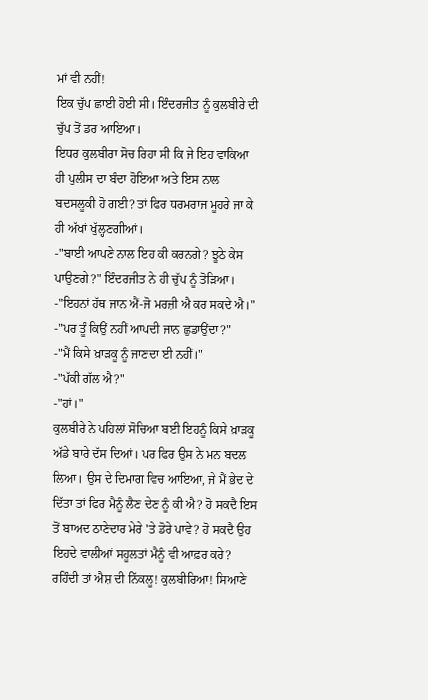ਮਾਂ ਵੀ ਨਹੀਂ!
ਇਕ ਚੁੱਪ ਛਾਈ ਹੋਈ ਸੀ। ਇੰਦਰਜੀਤ ਨੂੰ ਕੁਲਬੀਰੇ ਦੀ ਚੁੱਪ ਤੋਂ ਡਰ ਆਇਆ।
ਇਧਰ ਕੁਲਬੀਰਾ ਸੋਚ ਰਿਹਾ ਸੀ ਕਿ ਜੇ ਇਹ ਵਾਕਿਆ ਹੀ ਪੁਲੀਸ ਦਾ ਬੰਦਾ ਹੋਇਆ ਅਤੇ ਇਸ ਨਾਲ ਬਦਸਲੂਕੀ ਹੋ ਗਈ? ਤਾਂ ਫਿਰ ਧਰਮਰਾਜ ਮੂਹਰੇ ਜਾ ਕੇ ਹੀ ਅੱਖਾਂ ਖੁੱਲ੍ਹਣਗੀਆਂ।
-"ਬਾਈ ਆਪਣੇ ਨਾਲ ਇਹ ਕੀ ਕਰਨਗੇ? ਝੂਠੇ ਕੇਸ ਪਾਉਣਗੇ?" ਇੰਦਰਜੀਤ ਨੇ ਹੀ ਚੁੱਪ ਨੂੰ ਤੋੜਿਆ।
-"ਇਹਨਾਂ ਹੱਥ ਜਾਨ ਐਂ-ਜੋ ਮਰਜ਼ੀ ਐ ਕਰ ਸਕਦੇ ਐ।"
-"ਪਰ ਤੂੰ ਕਿਉਂ ਨਹੀਂ ਆਪਦੀ ਜਾਨ ਛੁਡਾਉਂਦਾ?"
-"ਮੈਂ ਕਿਸੇ ਖ਼ਾੜਕੂ ਨੂੰ ਜਾਣਦਾ ਈ ਨਹੀਂ।"
-"ਪੱਕੀ ਗੱਲ ਐ?"
-"ਹਾਂ।"
ਕੁਲਬੀਰੇ ਨੇ ਪਹਿਲਾਂ ਸੋਚਿਆ ਬਈ ਇਹਨੂੰ ਕਿਸੇ ਖ਼ਾੜਕੂ ਅੱਡੇ ਬਾਰੇ ਦੱਸ ਦਿਆਂ। ਪਰ ਫਿਰ ਉਸ ਨੇ ਮਨ ਬਦਲ ਲਿਆ। ਉਸ ਦੇ ਦਿਮਾਗ ਵਿਚ ਆਇਆ, ਜੇ ਮੈਂ ਭੇਦ ਦੇ ਦਿੱਤਾ ਤਾਂ ਫਿਰ ਮੈਨੂੰ ਲੈਣ ਦੇਣ ਨੂੰ ਕੀ ਐ? ਹੋ ਸਕਦੈ ਇਸ ਤੋਂ ਬਾਅਦ ਠਾਣੇਦਾਰ ਮੇਰੇ 'ਤੇ ਡੋਰੇ ਪਾਵੇ? ਹੋ ਸਕਦੈ ਉਹ ਇਹਦੇ ਵਾਲੀਆਂ ਸਹੂਲਤਾਂ ਮੈਨੂੰ ਵੀ ਆਫ਼ਰ ਕਰੇ? ਰਹਿੰਦੀ ਤਾਂ ਐਸ਼ ਦੀ ਨਿੱਕਲੂ! ਕੁਲਬੀਰਿਆ! ਸਿਆਣੇ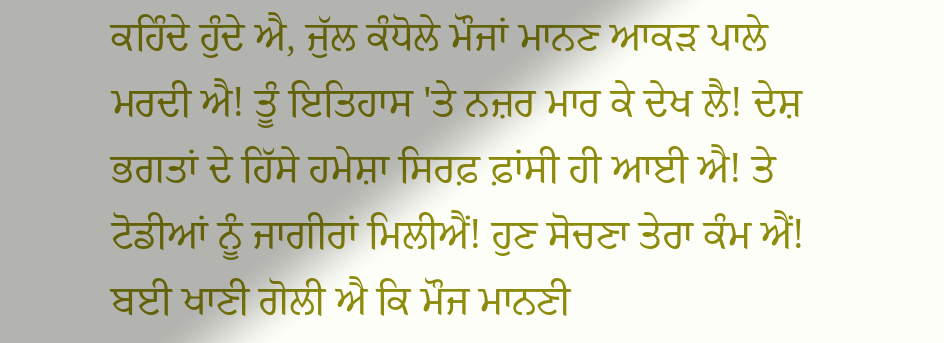ਕਹਿੰਦੇ ਹੁੰਦੇ ਐ, ਜੁੱਲ ਕੰਧੋਲੇ ਮੌਜਾਂ ਮਾਨਣ ਆਕੜ ਪਾਲੇ ਮਰਦੀ ਐ! ਤੂੰ ਇਤਿਹਾਸ 'ਤੇ ਨਜ਼ਰ ਮਾਰ ਕੇ ਦੇਖ ਲੈ! ਦੇਸ਼ ਭਗਤਾਂ ਦੇ ਹਿੱਸੇ ਹਮੇਸ਼ਾ ਸਿਰਫ਼ ਫ਼ਾਂਸੀ ਹੀ ਆਈ ਐ! ਤੇ ਟੋਡੀਆਂ ਨੂੰ ਜਾਗੀਰਾਂ ਮਿਲੀਐਂ! ਹੁਣ ਸੋਚਣਾ ਤੇਰਾ ਕੰਮ ਐਂ! ਬਈ ਖਾਣੀ ਗੋਲੀ ਐ ਕਿ ਮੌਜ ਮਾਨਣੀ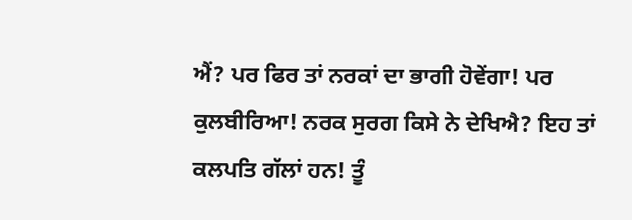ਐਂ? ਪਰ ਫਿਰ ਤਾਂ ਨਰਕਾਂ ਦਾ ਭਾਗੀ ਹੋਵੇਂਗਾ! ਪਰ ਕੁਲਬੀਰਿਆ! ਨਰਕ ਸੁਰਗ ਕਿਸੇ ਨੇ ਦੇਖਿਐ? ਇਹ ਤਾਂ ਕਲਪਤਿ ਗੱਲਾਂ ਹਨ! ਤੂੰ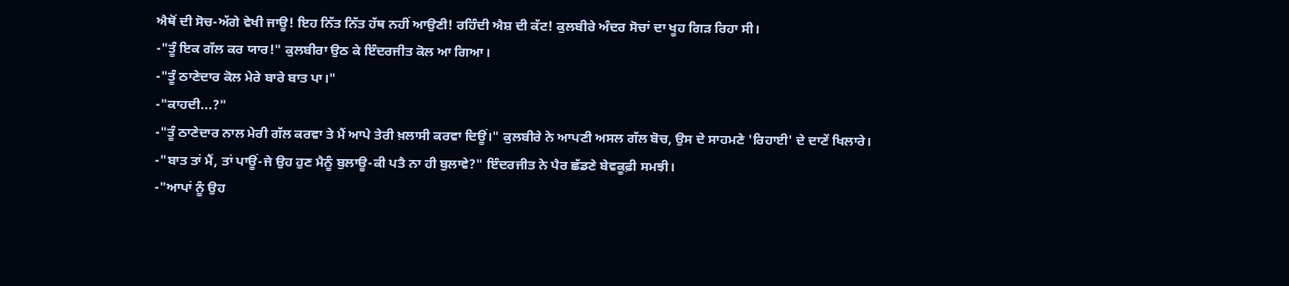ਐਥੋਂ ਦੀ ਸੋਚ-ਅੱਗੇ ਵੇਖੀ ਜਾਊ! ਇਹ ਨਿੱਤ ਨਿੱਤ ਹੱਥ ਨਹੀਂ ਆਉਣੀ! ਰਹਿੰਦੀ ਐਸ਼ ਦੀ ਕੱਟ! ਕੁਲਬੀਰੇ ਅੰਦਰ ਸੋਚਾਂ ਦਾ ਖੂਹ ਗਿੜ ਰਿਹਾ ਸੀ।
-"ਤੂੰ ਇਕ ਗੱਲ ਕਰ ਯਾਰ!" ਕੁਲਬੀਰਾ ਉਠ ਕੇ ਇੰਦਰਜੀਤ ਕੋਲ ਆ ਗਿਆ।
-"ਤੂੰ ਠਾਣੇਦਾਰ ਕੋਲ ਮੇਰੇ ਬਾਰੇ ਬਾਤ ਪਾ।"
-"ਕਾਹਦੀ...?"
-"ਤੂੰ ਠਾਣੇਦਾਰ ਨਾਲ ਮੇਰੀ ਗੱਲ ਕਰਵਾ ਤੇ ਮੈਂ ਆਪੇ ਤੇਰੀ ਖ਼ਲਾਸੀ ਕਰਵਾ ਦਿਊਂ।" ਕੁਲਬੀਰੇ ਨੇ ਆਪਣੀ ਅਸਲ ਗੱਲ ਬੋਚ, ਉਸ ਦੇ ਸਾਹਮਣੇ 'ਰਿਹਾਈ' ਦੇ ਦਾਣੇਂ ਖਿਲਾਰੇ।
-"ਬਾਤ ਤਾਂ ਮੈਂ, ਤਾਂ ਪਾਊਂ-ਜੇ ਉਹ ਹੁਣ ਮੈਨੂੰ ਬੁਲਾਊ-ਕੀ ਪਤੈ ਨਾ ਹੀ ਬੁਲਾਵੇ?" ਇੰਦਰਜੀਤ ਨੇ ਪੈਰ ਛੱਡਣੇ ਬੇਵਕੂਫ਼ੀ ਸਮਝੀ।
-"ਆਪਾਂ ਨੂੰ ਉਹ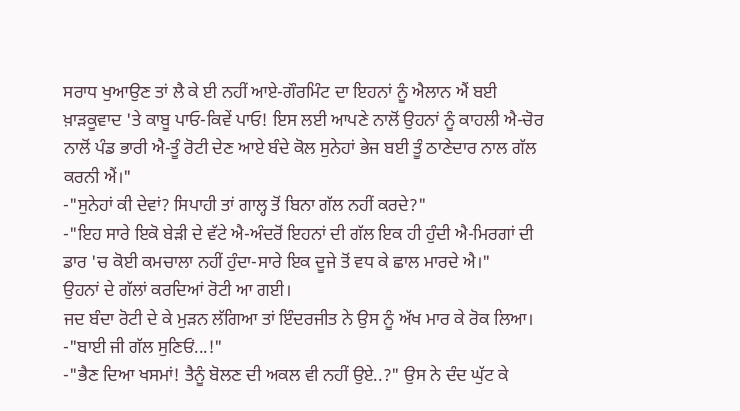ਸਰਾਧ ਖੁਆਉਣ ਤਾਂ ਲੈ ਕੇ ਈ ਨਹੀਂ ਆਏ-ਗੌਰਮਿੰਟ ਦਾ ਇਹਨਾਂ ਨੂੰ ਐਲਾਨ ਐਂ ਬਈ ਖ਼ਾੜਕੂਵਾਦ 'ਤੇ ਕਾਬੂ ਪਾਓ-ਕਿਵੇਂ ਪਾਓ! ਇਸ ਲਈ ਆਪਣੇ ਨਾਲੋਂ ਉਹਨਾਂ ਨੂੰ ਕਾਹਲੀ ਐ-ਚੋਰ ਨਾਲੋਂ ਪੰਡ ਭਾਰੀ ਐ-ਤੂੰ ਰੋਟੀ ਦੇਣ ਆਏ ਬੰਦੇ ਕੋਲ ਸੁਨੇਹਾਂ ਭੇਜ ਬਈ ਤੂੰ ਠਾਣੇਦਾਰ ਨਾਲ ਗੱਲ ਕਰਨੀ ਐਂ।"
-"ਸੁਨੇਹਾਂ ਕੀ ਦੇਵਾਂ? ਸਿਪਾਹੀ ਤਾਂ ਗਾਲ੍ਹ ਤੋਂ ਬਿਨਾ ਗੱਲ ਨਹੀਂ ਕਰਦੇ?"
-"ਇਹ ਸਾਰੇ ਇਕੋ ਬੇੜੀ ਦੇ ਵੱਟੇ ਐ-ਅੰਦਰੋਂ ਇਹਨਾਂ ਦੀ ਗੱਲ ਇਕ ਹੀ ਹੁੰਦੀ ਐ-ਮਿਰਗਾਂ ਦੀ ਡਾਰ 'ਚ ਕੋਈ ਕਮਚਾਲਾ ਨਹੀਂ ਹੁੰਦਾ-ਸਾਰੇ ਇਕ ਦੂਜੇ ਤੋਂ ਵਧ ਕੇ ਛਾਲ ਮਾਰਦੇ ਐ।"
ਉਹਨਾਂ ਦੇ ਗੱਲਾਂ ਕਰਦਿਆਂ ਰੋਟੀ ਆ ਗਈ।
ਜਦ ਬੰਦਾ ਰੋਟੀ ਦੇ ਕੇ ਮੁੜਨ ਲੱਗਿਆ ਤਾਂ ਇੰਦਰਜੀਤ ਨੇ ਉਸ ਨੂੰ ਅੱਖ ਮਾਰ ਕੇ ਰੋਕ ਲਿਆ।
-"ਬਾਈ ਜੀ ਗੱਲ ਸੁਣਿਓਂ...!"
-"ਭੈਣ ਦਿਆ ਖਸਮਾਂ! ਤੈਨੂੰ ਬੋਲਣ ਦੀ ਅਕਲ ਵੀ ਨਹੀਂ ਉਏ..?" ਉਸ ਨੇ ਦੰਦ ਘੁੱਟ ਕੇ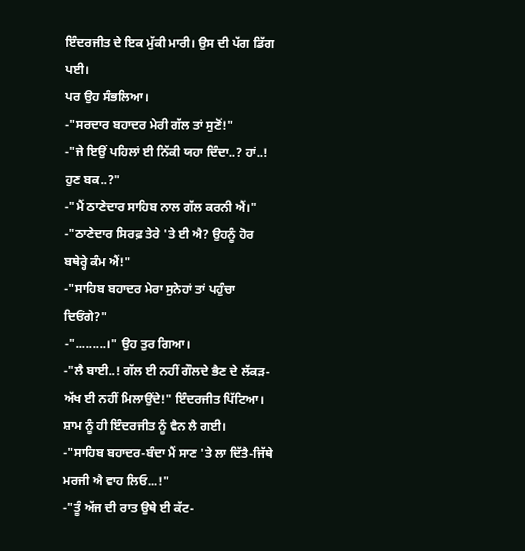ਇੰਦਰਜੀਤ ਦੇ ਇਕ ਮੁੱਕੀ ਮਾਰੀ। ਉਸ ਦੀ ਪੱਗ ਡਿੱਗ ਪਈ।
ਪਰ ਉਹ ਸੰਭਲਿਆ।
-"ਸਰਦਾਰ ਬਹਾਦਰ ਮੇਰੀ ਗੱਲ ਤਾਂ ਸੁਣੋਂ!"
-"ਜੇ ਇਉਂ ਪਹਿਲਾਂ ਈ ਨਿੱਕੀ ਯਹਾ ਦਿੰਦਾ..? ਹਾਂ..! ਹੁਣ ਬਕ..?"
-"ਮੈਂ ਠਾਣੇਦਾਰ ਸਾਹਿਬ ਨਾਲ ਗੱਲ ਕਰਨੀ ਐਂ।"
-"ਠਾਣੇਦਾਰ ਸਿਰਫ਼ ਤੇਰੇ 'ਤੇ ਈ ਐ? ਉਹਨੂੰ ਹੋਰ ਬਥੇਰ੍ਹੇ ਕੰਮ ਐਂ!"
-"ਸਾਹਿਬ ਬਹਾਦਰ ਮੇਰਾ ਸੁਨੇਹਾਂ ਤਾਂ ਪਹੁੰਚਾ ਦਿਓਂਗੇ?"
-".........।" ਉਹ ਤੁਰ ਗਿਆ।
-"ਲੈ ਬਾਈ..! ਗੱਲ ਈ ਨਹੀਂ ਗੌਲਦੇ ਭੈਣ ਦੇ ਲੱਕੜ-ਅੱਖ ਈ ਨਹੀਂ ਮਿਲਾਉਂਦੇ!" ਇੰਦਰਜੀਤ ਪਿੱਟਿਆ।
ਸ਼ਾਮ ਨੂੰ ਹੀ ਇੰਦਰਜੀਤ ਨੂੰ ਵੈਨ ਲੈ ਗਈ।
-"ਸਾਹਿਬ ਬਹਾਦਰ-ਬੰਦਾ ਮੈਂ ਸਾਣ 'ਤੇ ਲਾ ਦਿੱਤੈ-ਜਿੱਥੇ ਮਰਜੀ ਐ ਵਾਹ ਲਿਓ...!"
-"ਤੂੰ ਅੱਜ ਦੀ ਰਾਤ ਉਥੇ ਈ ਕੱਟ-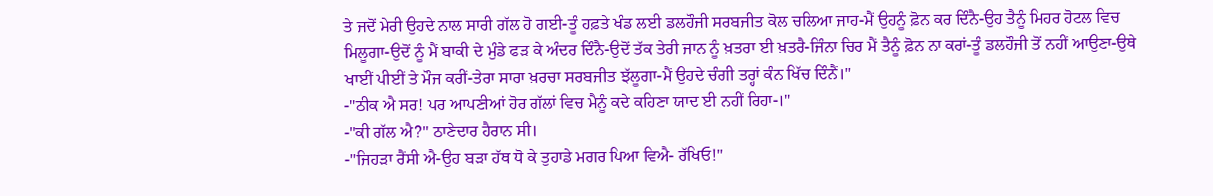ਤੇ ਜਦੋਂ ਮੇਰੀ ਉਹਦੇ ਨਾਲ ਸਾਰੀ ਗੱਲ ਹੋ ਗਈ-ਤੂੰ ਹਫ਼ਤੇ ਖੰਡ ਲਈ ਡਲਹੌਜੀ ਸਰਬਜੀਤ ਕੋਲ ਚਲਿਆ ਜਾਹ-ਮੈਂ ਉਹਨੂੰ ਫ਼ੋਨ ਕਰ ਦਿੰਨੈ-ਉਹ ਤੈਨੂੰ ਮਿਹਰ ਹੋਟਲ ਵਿਚ ਮਿਲੂਗਾ-ਉਦੋਂ ਨੂੰ ਮੈਂ ਬਾਕੀ ਦੇ ਮੁੰਡੇ ਫੜ ਕੇ ਅੰਦਰ ਦਿੰਨੈ-ਉਦੋਂ ਤੱਕ ਤੇਰੀ ਜਾਨ ਨੂੰ ਖ਼ਤਰਾ ਈ ਖ਼ਤਰੈ-ਜਿੰਨਾ ਚਿਰ ਮੈਂ ਤੈਨੂੰ ਫ਼ੋਨ ਨਾ ਕਰਾਂ-ਤੂੰ ਡਲਹੌਜੀ ਤੋਂ ਨਹੀਂ ਆਉਣਾ-ਉਥੇ ਖਾਈਂ ਪੀਈਂ ਤੇ ਮੌਜ ਕਰੀਂ-ਤੇਰਾ ਸਾਰਾ ਖ਼ਰਚਾ ਸਰਬਜੀਤ ਝੱਲੂਗਾ-ਮੈਂ ਉਹਦੇ ਚੰਗੀ ਤਰ੍ਹਾਂ ਕੰਨ ਖਿੱਚ ਦਿੰਨੈਂ।"
-"ਠੀਕ ਐ ਸਰ! ਪਰ ਆਪਣੀਆਂ ਹੋਰ ਗੱਲਾਂ ਵਿਚ ਮੈਨੂੰ ਕਦੇ ਕਹਿਣਾ ਯਾਦ ਈ ਨਹੀਂ ਰਿਹਾ-।"
-"ਕੀ ਗੱਲ ਐ?" ਠਾਣੇਦਾਰ ਹੈਰਾਨ ਸੀ।
-"ਜਿਹੜਾ ਰੈਂਸੀ ਐ-ਉਹ ਬੜਾ ਹੱਥ ਧੋ ਕੇ ਤੁਹਾਡੇ ਮਗਰ ਪਿਆ ਵਿਐ- ਰੱਖਿਓ!"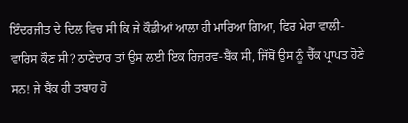ਇੰਦਰਜੀਤ ਦੇ ਦਿਲ ਵਿਚ ਸੀ ਕਿ ਜੇ ਕੌਡੀਆਂ ਆਲਾ ਹੀ ਮਾਰਿਆ ਗਿਆ, ਫਿਰ ਮੇਰਾ ਵਾਲੀ-ਵਾਰਿਸ ਕੌਣ ਸੀ? ਠਾਣੇਦਾਰ ਤਾਂ ਉਸ ਲਈ ਇਕ ਰਿਜ਼ਰਵ-ਬੈਂਕ ਸੀ, ਜਿੱਥੋਂ ਉਸ ਨੂੰ ਚੈੱਕ ਪ੍ਰਾਪਤ ਹੋਣੇ ਸਨ! ਜੇ ਬੈਂਕ ਹੀ ਤਬਾਹ ਹੋ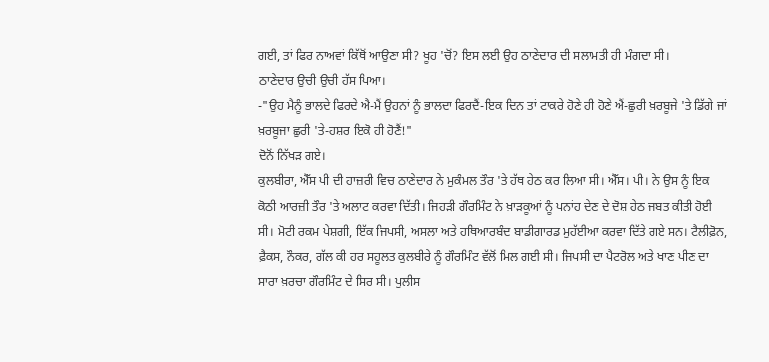ਗਈ, ਤਾਂ ਫਿਰ ਨਾਅਵਾਂ ਕਿੱਥੋਂ ਆਉਣਾ ਸੀ? ਖੂਹ 'ਚੋਂ? ਇਸ ਲਈ ਉਹ ਠਾਣੇਦਾਰ ਦੀ ਸਲਾਮਤੀ ਹੀ ਮੰਗਦਾ ਸੀ।
ਠਾਣੇਦਾਰ ਉਚੀ ਉਚੀ ਹੱਸ ਪਿਆ।
-"ਉਹ ਮੈਨੂੰ ਭਾਲਦੇ ਫਿਰਦੇ ਐ-ਮੈਂ ਉਹਨਾਂ ਨੂੰ ਭਾਲਦਾ ਫਿਰਦੈਂ-ਇਕ ਦਿਨ ਤਾਂ ਟਾਕਰੇ ਹੋਣੇ ਹੀ ਹੋਣੇ ਐਂ-ਛੁਰੀ ਖ਼ਰਬੂਜੇ 'ਤੇ ਡਿੱਗੇ ਜਾਂ ਖ਼ਰਬੂਜਾ ਛੁਰੀ 'ਤੇ-ਹਸ਼ਰ ਇਕੋ ਹੀ ਹੋਣੈਂ!"
ਦੋਨੋਂ ਨਿੱਖੜ ਗਏ।
ਕੁਲਬੀਰਾ, ਐੱਸ ਪੀ ਦੀ ਹਾਜ਼ਰੀ ਵਿਚ ਠਾਣੇਦਾਰ ਨੇ ਮੁਕੰਮਲ ਤੌਰ 'ਤੇ ਹੱਥ ਹੇਠ ਕਰ ਲਿਆ ਸੀ। ਐੱਸ। ਪੀ। ਨੇ ਉਸ ਨੂੰ ਇਕ ਕੋਠੀ ਆਰਜ਼ੀ ਤੌਰ 'ਤੇ ਅਲਾਟ ਕਰਵਾ ਦਿੱਤੀ। ਜਿਹੜੀ ਗੌਰਮਿੰਟ ਨੇ ਖ਼ਾੜਕੂਆਂ ਨੂੰ ਪਨਾਂਹ ਦੇਣ ਦੇ ਦੋਸ਼ ਹੇਠ ਜਬਤ ਕੀਤੀ ਹੋਈ ਸੀ। ਮੋਟੀ ਰਕਮ ਪੇਸ਼ਗੀ, ਇੱਕ ਜਿਪਸੀ, ਅਸਲਾ ਅਤੇ ਹਥਿਆਰਬੰਦ ਬਾਡੀਗਾਰਡ ਮੁਹੱਈਆ ਕਰਵਾ ਦਿੱਤੇ ਗਏ ਸਨ। ਟੈਲੀਫ਼ੋਨ, ਫ਼ੈਕਸ, ਨੌਕਰ, ਗੱਲ ਕੀ ਹਰ ਸਹੂਲਤ ਕੁਲਬੀਰੇ ਨੂੰ ਗੌਰਮਿੰਟ ਵੱਲੋਂ ਮਿਲ ਗਈ ਸੀ। ਜਿਪਸੀ ਦਾ ਪੈਟਰੋਲ ਅਤੇ ਖਾਣ ਪੀਣ ਦਾ ਸਾਰਾ ਖ਼ਰਚਾ ਗੌਰਮਿੰਟ ਦੇ ਸਿਰ ਸੀ। ਪੁਲੀਸ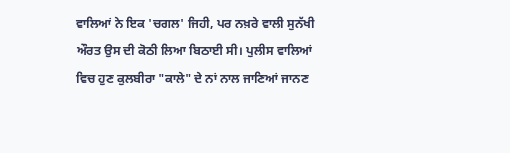ਵਾਲਿਆਂ ਨੇ ਇਕ 'ਚਗਲ' ਜਿਹੀ, ਪਰ ਨਖ਼ਰੇ ਵਾਲੀ ਸੁਨੱਖੀ ਔਰਤ ਉਸ ਦੀ ਕੋਠੀ ਲਿਆ ਬਿਠਾਈ ਸੀ। ਪੁਲੀਸ ਵਾਲਿਆਂ ਵਿਚ ਹੁਣ ਕੁਲਬੀਰਾ "ਕਾਲੇ" ਦੇ ਨਾਂ ਨਾਲ ਜਾਣਿਆਂ ਜਾਨਣ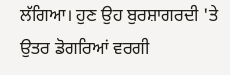ਲੱਗਿਆ। ਹੁਣ ਉਹ ਬੁਰਸ਼ਾਗਰਦੀ 'ਤੇ ਉਤਰ ਡੋਗਰਿਆਂ ਵਰਗੀ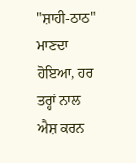"ਸ਼ਾਹੀ-ਠਾਠ" ਮਾਣਦਾ ਹੋਇਆ, ਹਰ ਤਰ੍ਹਾਂ ਨਾਲ ਐਸ਼ ਕਰਨ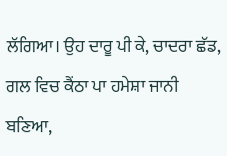ਲੱਗਿਆ। ਉਹ ਦਾਰੂ ਪੀ ਕੇ, ਚਾਦਰਾ ਛੱਡ, ਗਲ ਵਿਚ ਕੈਂਠਾ ਪਾ ਹਮੇਸ਼ਾ ਜਾਨੀ ਬਣਿਆ,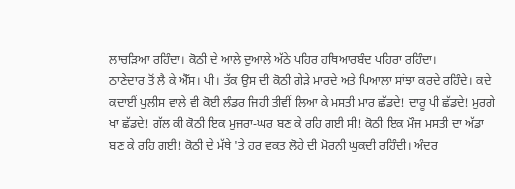ਲਾਚੜਿਆ ਰਹਿੰਦਾ। ਕੋਠੀ ਦੇ ਆਲੇ ਦੁਆਲੇ ਅੱਠੇ ਪਹਿਰ ਹਥਿਆਰਬੰਦ ਪਹਿਰਾ ਰਹਿੰਦਾ।
ਠਾਣੇਦਾਰ ਤੋਂ ਲੈ ਕੇ ਐੱਸ। ਪੀ। ਤੱਕ ਉਸ ਦੀ ਕੋਠੀ ਗੇੜੇ ਮਾਰਦੇ ਅਤੇ ਪਿਆਲਾ ਸਾਂਝਾ ਕਰਦੇ ਰਹਿੰਦੇ। ਕਦੇ ਕਦਾਈਂ ਪੁਲੀਸ ਵਾਲੇ ਵੀ ਕੋਈ ਲੰਡਰ ਜਿਹੀ ਤੀਵੀਂ ਲਿਆ ਕੇ ਮਸਤੀ ਮਾਰ ਛੱਡਦੇ! ਦਾਰੂ ਪੀ ਛੱਡਦੇ! ਮੁਰਗੇ ਖਾ ਛੱਡਦੇ! ਗੱਲ ਕੀ ਕੋਠੀ ਇਕ ਮੁਜਰਾ-ਘਰ ਬਣ ਕੇ ਰਹਿ ਗਈ ਸੀ! ਕੋਠੀ ਇਕ ਮੌਜ ਮਸਤੀ ਦਾ ਅੱਡਾ ਬਣ ਕੇ ਰਹਿ ਗਈ! ਕੋਠੀ ਦੇ ਮੱਥੇ 'ਤੇ ਹਰ ਵਕਤ ਲੋਹੇ ਦੀ ਮੋਰਨੀ ਘੁਕਦੀ ਰਹਿੰਦੀ। ਅੰਦਰ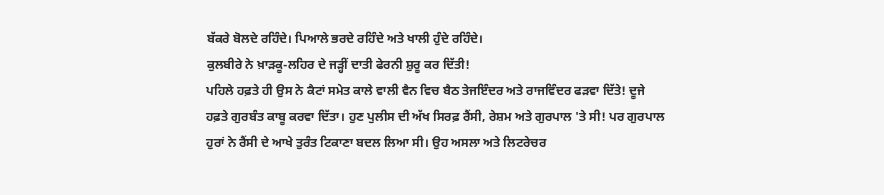ਬੱਕਰੇ ਬੋਲਦੇ ਰਹਿੰਦੇ। ਪਿਆਲੇ ਭਰਦੇ ਰਹਿੰਦੇ ਅਤੇ ਖਾਲੀ ਹੁੰਦੇ ਰਹਿੰਦੇ।
ਕੁਲਬੀਰੇ ਨੇ ਖ਼ਾੜਕੂ-ਲਹਿਰ ਦੇ ਜੜ੍ਹੀਂ ਦਾਤੀ ਫੇਰਨੀ ਸ਼ੁਰੂ ਕਰ ਦਿੱਤੀ!
ਪਹਿਲੇ ਹਫ਼ਤੇ ਹੀ ਉਸ ਨੇ ਕੈਟਾਂ ਸਮੇਤ ਕਾਲੇ ਵਾਲੀ ਵੈਨ ਵਿਚ ਬੈਠ ਤੇਜਇੰਦਰ ਅਤੇ ਰਾਜਵਿੰਦਰ ਫੜਵਾ ਦਿੱਤੇ! ਦੂਜੇ ਹਫ਼ਤੇ ਗੁਰਬੰਤ ਕਾਬੂ ਕਰਵਾ ਦਿੱਤਾ। ਹੁਣ ਪੁਲੀਸ ਦੀ ਅੱਖ ਸਿਰਫ਼ ਰੈਂਸੀ, ਰੇਸ਼ਮ ਅਤੇ ਗੁਰਪਾਲ 'ਤੇ ਸੀ! ਪਰ ਗੁਰਪਾਲ ਹੁਰਾਂ ਨੇ ਰੈਂਸੀ ਦੇ ਆਖੇ ਤੁਰੰਤ ਟਿਕਾਣਾ ਬਦਲ ਲਿਆ ਸੀ। ਉਹ ਅਸਲਾ ਅਤੇ ਲਿਟਰੇਚਰ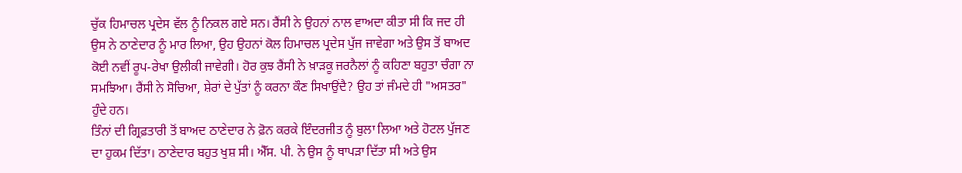ਚੁੱਕ ਹਿਮਾਚਲ ਪ੍ਰਦੇਸ ਵੱਲ ਨੂੰ ਨਿਕਲ ਗਏ ਸਨ। ਰੈਂਸੀ ਨੇ ਉਹਨਾਂ ਨਾਲ ਵਾਅਦਾ ਕੀਤਾ ਸੀ ਕਿ ਜਦ ਹੀ ਉਸ ਨੇ ਠਾਣੇਦਾਰ ਨੂੰ ਮਾਰ ਲਿਆ, ਉਹ ਉਹਨਾਂ ਕੋਲ ਹਿਮਾਚਲ ਪ੍ਰਦੇਸ ਪੁੱਜ ਜਾਵੇਗਾ ਅਤੇ ਉਸ ਤੋਂ ਬਾਅਦ ਕੋਈ ਨਵੀਂ ਰੂਪ-ਰੇਖਾ ਉਲੀਕੀ ਜਾਵੇਗੀ। ਹੋਰ ਕੁਝ ਰੈਂਸੀ ਨੇ ਖ਼ਾੜਕੂ ਜਰਨੈਲਾਂ ਨੂੰ ਕਹਿਣਾ ਬਹੁਤਾ ਚੰਗਾ ਨਾ ਸਮਝਿਆ। ਰੈਂਸੀ ਨੇ ਸੋਚਿਆ, ਸ਼ੇਰਾਂ ਦੇ ਪੁੱਤਾਂ ਨੂੰ ਕਰਨਾ ਕੌਣ ਸਿਖਾਉਂਦੈ? ਉਹ ਤਾਂ ਜੰਮਦੇ ਹੀ "ਅਸਤਰ" ਹੁੰਦੇ ਹਨ।
ਤਿੰਨਾਂ ਦੀ ਗ੍ਰਿਫ਼ਤਾਰੀ ਤੋਂ ਬਾਅਦ ਠਾਣੇਦਾਰ ਨੇ ਫ਼ੋਨ ਕਰਕੇ ਇੰਦਰਜੀਤ ਨੂੰ ਬੁਲਾ ਲਿਆ ਅਤੇ ਹੋਟਲ ਪੁੱਜਣ ਦਾ ਹੁਕਮ ਦਿੱਤਾ। ਠਾਣੇਦਾਰ ਬਹੁਤ ਖੁਸ਼ ਸੀ। ਐੱਸ. ਪੀ. ਨੇ ਉਸ ਨੂੰ ਥਾਪੜਾ ਦਿੱਤਾ ਸੀ ਅਤੇ ਉਸ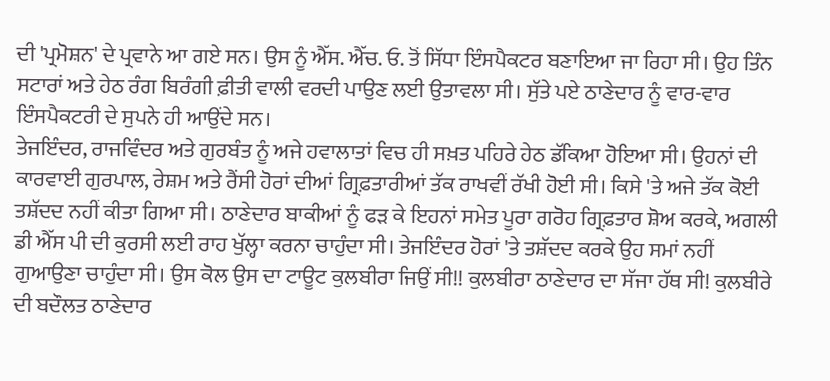ਦੀ 'ਪ੍ਰਮੋਸ਼ਨ' ਦੇ ਪ੍ਰਵਾਨੇ ਆ ਗਏ ਸਨ। ਉਸ ਨੂੰ ਐੱਸ. ਐੱਚ. ਓ. ਤੋਂ ਸਿੱਧਾ ਇੰਸਪੈਕਟਰ ਬਣਾਇਆ ਜਾ ਰਿਹਾ ਸੀ। ਉਹ ਤਿੰਨ ਸਟਾਰਾਂ ਅਤੇ ਹੇਠ ਰੰਗ ਬਿਰੰਗੀ ਫ਼ੀਤੀ ਵਾਲੀ ਵਰਦੀ ਪਾਉਣ ਲਈ ਉਤਾਵਲਾ ਸੀ। ਸੁੱਤੇ ਪਏ ਠਾਣੇਦਾਰ ਨੂੰ ਵਾਰ-ਵਾਰ ਇੰਸਪੈਕਟਰੀ ਦੇ ਸੁਪਨੇ ਹੀ ਆਉਂਦੇ ਸਨ।
ਤੇਜਇੰਦਰ, ਰਾਜਵਿੰਦਰ ਅਤੇ ਗੁਰਬੰਤ ਨੂੰ ਅਜੇ ਹਵਾਲਾਤਾਂ ਵਿਚ ਹੀ ਸਖ਼ਤ ਪਹਿਰੇ ਹੇਠ ਡੱਕਿਆ ਹੋਇਆ ਸੀ। ਉਹਨਾਂ ਦੀ ਕਾਰਵਾਈ ਗੁਰਪਾਲ, ਰੇਸ਼ਮ ਅਤੇ ਰੈਂਸੀ ਹੋਰਾਂ ਦੀਆਂ ਗ੍ਰਿਫ਼ਤਾਰੀਆਂ ਤੱਕ ਰਾਖਵੀਂ ਰੱਖੀ ਹੋਈ ਸੀ। ਕਿਸੇ 'ਤੇ ਅਜੇ ਤੱਕ ਕੋਈ ਤਸ਼ੱਦਦ ਨਹੀਂ ਕੀਤਾ ਗਿਆ ਸੀ। ਠਾਣੇਦਾਰ ਬਾਕੀਆਂ ਨੂੰ ਫੜ ਕੇ ਇਹਨਾਂ ਸਮੇਤ ਪੂਰਾ ਗਰੋਹ ਗ੍ਰਿਫ਼ਤਾਰ ਸ਼ੋਅ ਕਰਕੇ, ਅਗਲੀ ਡੀ ਐੱਸ ਪੀ ਦੀ ਕੁਰਸੀ ਲਈ ਰਾਹ ਖੁੱਲ੍ਹਾ ਕਰਨਾ ਚਾਹੁੰਦਾ ਸੀ। ਤੇਜਇੰਦਰ ਹੋਰਾਂ 'ਤੇ ਤਸ਼ੱਦਦ ਕਰਕੇ ਉਹ ਸਮਾਂ ਨਹੀਂ ਗੁਆਉਣਾ ਚਾਹੁੰਦਾ ਸੀ। ਉਸ ਕੋਲ ਉਸ ਦਾ ਟਾਊਟ ਕੁਲਬੀਰਾ ਜਿਉਂ ਸੀ!! ਕੁਲਬੀਰਾ ਠਾਣੇਦਾਰ ਦਾ ਸੱਜਾ ਹੱਥ ਸੀ! ਕੁਲਬੀਰੇ ਦੀ ਬਦੌਲਤ ਠਾਣੇਦਾਰ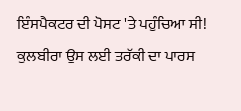ਇੰਸਪੈਕਟਰ ਦੀ ਪੋਸਟ 'ਤੇ ਪਹੁੰਚਿਆ ਸੀ! ਕੁਲਬੀਰਾ ਉਸ ਲਈ ਤਰੱਕੀ ਦਾ ਪਾਰਸ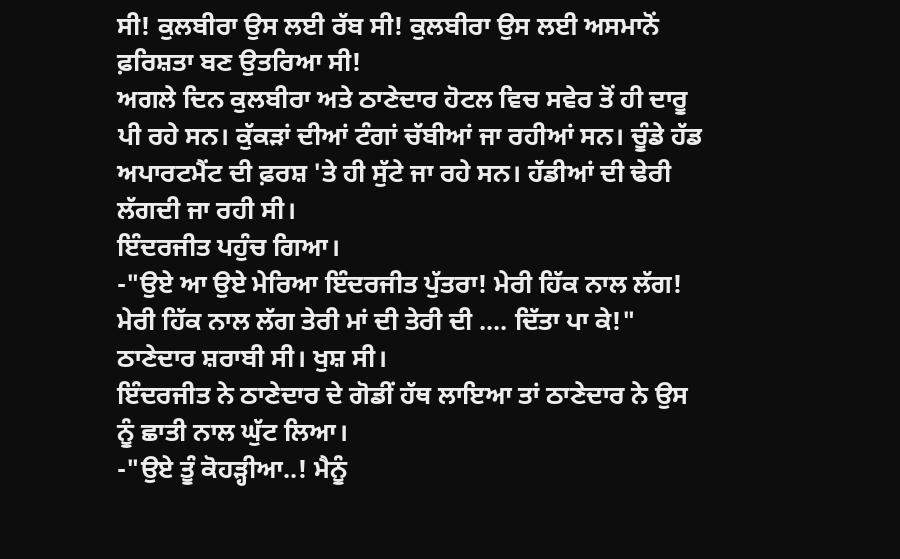ਸੀ! ਕੁਲਬੀਰਾ ਉਸ ਲਈ ਰੱਬ ਸੀ! ਕੁਲਬੀਰਾ ਉਸ ਲਈ ਅਸਮਾਨੋਂ ਫ਼ਰਿਸ਼ਤਾ ਬਣ ਉਤਰਿਆ ਸੀ!
ਅਗਲੇ ਦਿਨ ਕੁਲਬੀਰਾ ਅਤੇ ਠਾਣੇਦਾਰ ਹੋਟਲ ਵਿਚ ਸਵੇਰ ਤੋਂ ਹੀ ਦਾਰੂ ਪੀ ਰਹੇ ਸਨ। ਕੁੱਕੜਾਂ ਦੀਆਂ ਟੰਗਾਂ ਚੱਬੀਆਂ ਜਾ ਰਹੀਆਂ ਸਨ। ਚੂੰਡੇ ਹੱਡ ਅਪਾਰਟਮੈਂਟ ਦੀ ਫ਼ਰਸ਼ 'ਤੇ ਹੀ ਸੁੱਟੇ ਜਾ ਰਹੇ ਸਨ। ਹੱਡੀਆਂ ਦੀ ਢੇਰੀ ਲੱਗਦੀ ਜਾ ਰਹੀ ਸੀ।
ਇੰਦਰਜੀਤ ਪਹੁੰਚ ਗਿਆ।
-"ਉਏ ਆ ਉਏ ਮੇਰਿਆ ਇੰਦਰਜੀਤ ਪੁੱਤਰਾ! ਮੇਰੀ ਹਿੱਕ ਨਾਲ ਲੱਗ! ਮੇਰੀ ਹਿੱਕ ਨਾਲ ਲੱਗ ਤੇਰੀ ਮਾਂ ਦੀ ਤੇਰੀ ਦੀ .... ਦਿੱਤਾ ਪਾ ਕੇ!" ਠਾਣੇਦਾਰ ਸ਼ਰਾਬੀ ਸੀ। ਖੁਸ਼ ਸੀ।
ਇੰਦਰਜੀਤ ਨੇ ਠਾਣੇਦਾਰ ਦੇ ਗੋਡੀਂ ਹੱਥ ਲਾਇਆ ਤਾਂ ਠਾਣੇਦਾਰ ਨੇ ਉਸ ਨੂੰ ਛਾਤੀ ਨਾਲ ਘੁੱਟ ਲਿਆ।
-"ਉਏ ਤੂੰ ਕੋਹੜ੍ਹੀਆ..! ਮੈਨੂੰ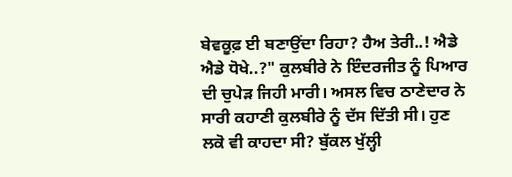ਬੇਵਕੂਫ਼ ਈ ਬਣਾਉਂਦਾ ਰਿਹਾ? ਹੈਅ ਤੇਰੀ..! ਐਡੇ ਐਡੇ ਧੋਖੇ..?" ਕੁਲਬੀਰੇ ਨੇ ਇੰਦਰਜੀਤ ਨੂੰ ਪਿਆਰ ਦੀ ਚੁਪੇੜ ਜਿਹੀ ਮਾਰੀ। ਅਸਲ ਵਿਚ ਠਾਣੇਦਾਰ ਨੇ ਸਾਰੀ ਕਹਾਣੀ ਕੁਲਬੀਰੇ ਨੂੰ ਦੱਸ ਦਿੱਤੀ ਸੀ। ਹੁਣ ਲਕੋ ਵੀ ਕਾਹਦਾ ਸੀ? ਬੁੱਕਲ ਖੁੱਲ੍ਹੀ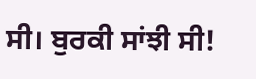ਸੀ। ਬੁਰਕੀ ਸਾਂਝੀ ਸੀ!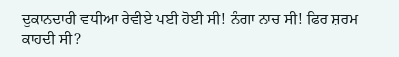ਦੁਕਾਨਦਾਰੀ ਵਧੀਆ ਰੇਵੀਏ ਪਈ ਹੋਈ ਸੀ! ਨੰਗਾ ਨਾਚ ਸੀ! ਫਿਰ ਸ਼ਰਮ ਕਾਹਦੀ ਸੀ?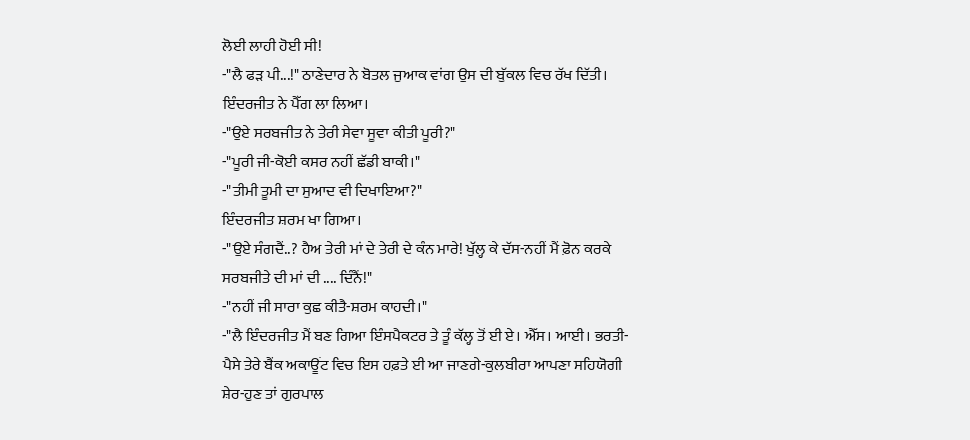ਲੋਈ ਲਾਹੀ ਹੋਈ ਸੀ!
-"ਲੈ ਫੜ ਪੀ...!" ਠਾਣੇਦਾਰ ਨੇ ਬੋਤਲ ਜੁਆਕ ਵਾਂਗ ਉਸ ਦੀ ਬੁੱਕਲ ਵਿਚ ਰੱਖ ਦਿੱਤੀ।
ਇੰਦਰਜੀਤ ਨੇ ਪੈੱਗ ਲਾ ਲਿਆ।
-"ਉਏ ਸਰਬਜੀਤ ਨੇ ਤੇਰੀ ਸੇਵਾ ਸੂਵਾ ਕੀਤੀ ਪੂਰੀ?"
-"ਪੂਰੀ ਜੀ-ਕੋਈ ਕਸਰ ਨਹੀਂ ਛੱਡੀ ਬਾਕੀ।"
-"ਤੀਮੀ ਤੂਮੀ ਦਾ ਸੁਆਦ ਵੀ ਦਿਖਾਇਆ?"
ਇੰਦਰਜੀਤ ਸ਼ਰਮ ਖਾ ਗਿਆ।
-"ਉਏ ਸੰਗਦੈਂ..? ਹੈਅ ਤੇਰੀ ਮਾਂ ਦੇ ਤੇਰੀ ਦੇ ਕੰਨ ਮਾਰੇ! ਖੁੱਲ੍ਹ ਕੇ ਦੱਸ-ਨਹੀਂ ਮੈਂ ਫ਼ੋਨ ਕਰਕੇ ਸਰਬਜੀਤੇ ਦੀ ਮਾਂ ਦੀ .... ਦਿੰਨੈਂ!"
-"ਨਹੀਂ ਜੀ ਸਾਰਾ ਕੁਛ ਕੀਤੈ-ਸ਼ਰਮ ਕਾਹਦੀ।"
-"ਲੈ ਇੰਦਰਜੀਤ ਮੈਂ ਬਣ ਗਿਆ ਇੰਸਪੈਕਟਰ ਤੇ ਤੂੰ ਕੱਲ੍ਹ ਤੋਂ ਈ ਏ। ਐੱਸ। ਆਈ। ਭਰਤੀ-ਪੈਸੇ ਤੇਰੇ ਬੈਂਕ ਅਕਾਊਂਟ ਵਿਚ ਇਸ ਹਫ਼ਤੇ ਈ ਆ ਜਾਣਗੇ-ਕੁਲਬੀਰਾ ਆਪਣਾ ਸਹਿਯੋਗੀ ਸ਼ੇਰ-ਹੁਣ ਤਾਂ ਗੁਰਪਾਲ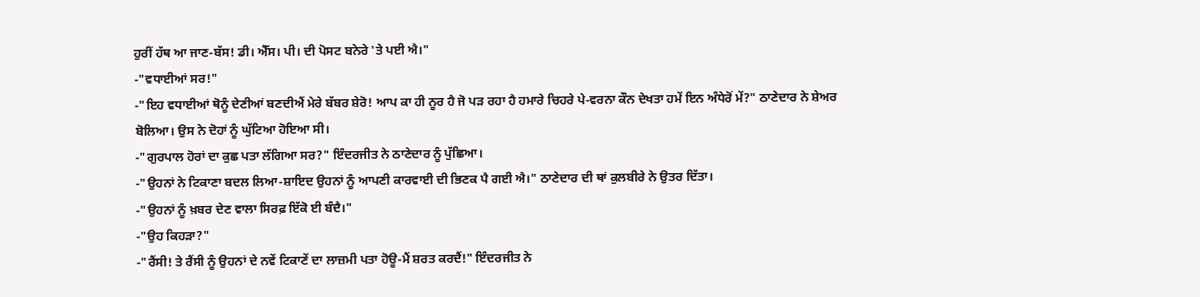ਹੁਰੀਂ ਹੱਥ ਆ ਜਾਣ-ਬੱਸ! ਡੀ। ਐੱਸ। ਪੀ। ਦੀ ਪੋਸਟ ਬਨੇਰੇ 'ਤੇ ਪਈ ਐ।"
-"ਵਧਾਈਆਂ ਸਰ!"
-"ਇਹ ਵਧਾਈਆਂ ਥੋਨੂੰ ਦੇਣੀਆਂ ਬਣਦੀਐਂ ਮੇਰੇ ਬੱਬਰ ਸ਼ੇਰੋ! ਆਪ ਕਾ ਹੀ ਨੂਰ ਹੈ ਜੋ ਪੜ ਰਹਾ ਹੈ ਹਮਾਰੇ ਚਿਹਰੇ ਪੇ-ਵਰਨਾ ਕੌਨ ਦੇਖਤਾ ਹਮੇਂ ਇਨ ਅੰਧੇਰੋਂ ਮੇਂ?" ਠਾਣੇਦਾਰ ਨੇ ਸ਼ੇਅਰ ਬੋਲਿਆ। ਉਸ ਨੇ ਦੋਹਾਂ ਨੂੰ ਘੁੱਟਿਆ ਹੋਇਆ ਸੀ।
-"ਗੁਰਪਾਲ ਹੋਰਾਂ ਦਾ ਕੁਛ ਪਤਾ ਲੱਗਿਆ ਸਰ?" ਇੰਦਰਜੀਤ ਨੇ ਠਾਣੇਦਾਰ ਨੂੰ ਪੁੱਛਿਆ।
-"ਉਹਨਾਂ ਨੇ ਟਿਕਾਣਾ ਬਦਲ ਲਿਆ-ਸ਼ਾਇਦ ਉਹਨਾਂ ਨੂੰ ਆਪਣੀ ਕਾਰਵਾਈ ਦੀ ਭਿਣਕ ਪੈ ਗਈ ਐ।" ਠਾਣੇਦਾਰ ਦੀ ਥਾਂ ਕੁਲਬੀਰੇ ਨੇ ਉਤਰ ਦਿੱਤਾ।
-"ਉਹਨਾਂ ਨੂੰ ਖ਼ਬਰ ਦੇਣ ਵਾਲਾ ਸਿਰਫ਼ ਇੱਕੋ ਈ ਬੰਦੈ।"
-"ਉਹ ਕਿਹੜਾ?"
-"ਰੈਂਸੀ! ਤੇ ਰੈਂਸੀ ਨੂੰ ਉਹਨਾਂ ਦੇ ਨਵੇਂ ਟਿਕਾਣੇਂ ਦਾ ਲਾਜ਼ਮੀ ਪਤਾ ਹੋਊ-ਮੈਂ ਸ਼ਰਤ ਕਰਦੈਂ!" ਇੰਦਰਜੀਤ ਨੇ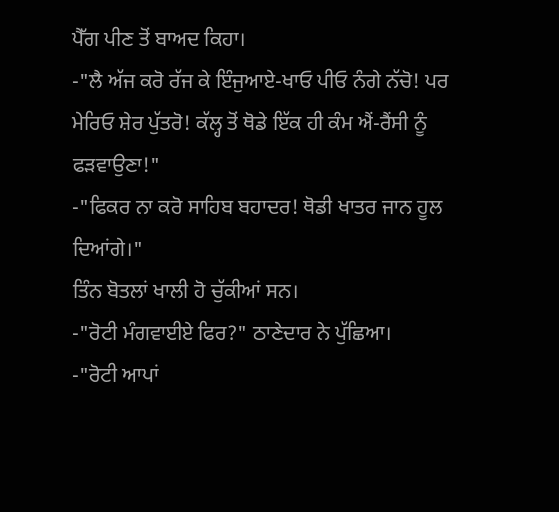ਪੈੱਗ ਪੀਣ ਤੋਂ ਬਾਅਦ ਕਿਹਾ।
-"ਲੈ ਅੱਜ ਕਰੋ ਰੱਜ ਕੇ ਇੰਜੁਆਏ-ਖਾਓ ਪੀਓ ਨੰਗੇ ਨੱਚੋ! ਪਰ ਮੇਰਿਓ ਸ਼ੇਰ ਪੁੱਤਰੋ! ਕੱਲ੍ਹ ਤੋਂ ਥੋਡੇ ਇੱਕ ਹੀ ਕੰਮ ਐਂ-ਰੈਂਸੀ ਨੂੰ ਫੜਵਾਉਣਾ!"
-"ਫਿਕਰ ਨਾ ਕਰੋ ਸਾਹਿਬ ਬਹਾਦਰ! ਥੋਡੀ ਖਾਤਰ ਜਾਨ ਹੂਲ ਦਿਆਂਗੇ।"
ਤਿੰਨ ਬੋਤਲਾਂ ਖਾਲੀ ਹੋ ਚੁੱਕੀਆਂ ਸਨ।
-"ਰੋਟੀ ਮੰਗਵਾਈਏ ਫਿਰ?" ਠਾਣੇਦਾਰ ਨੇ ਪੁੱਛਿਆ।
-"ਰੋਟੀ ਆਪਾਂ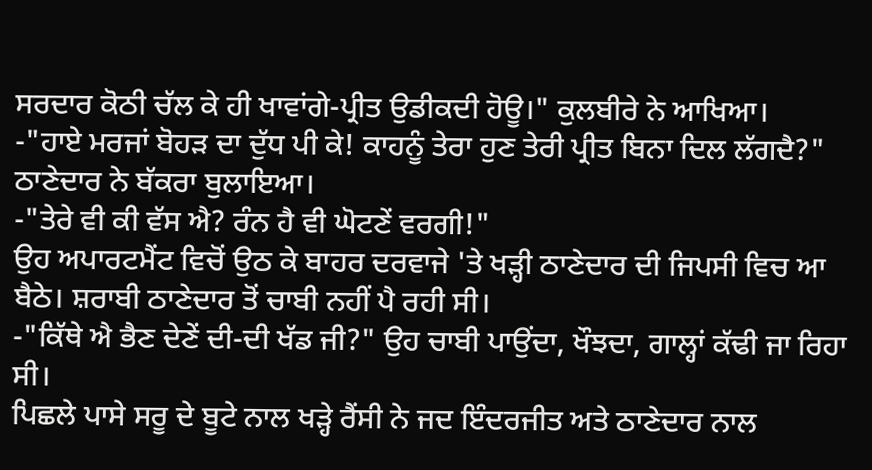ਸਰਦਾਰ ਕੋਠੀ ਚੱਲ ਕੇ ਹੀ ਖਾਵਾਂਗੇ-ਪ੍ਰੀਤ ਉਡੀਕਦੀ ਹੋਊ।" ਕੁਲਬੀਰੇ ਨੇ ਆਖਿਆ।
-"ਹਾਏ ਮਰਜਾਂ ਬੋਹੜ ਦਾ ਦੁੱਧ ਪੀ ਕੇ! ਕਾਹਨੂੰ ਤੇਰਾ ਹੁਣ ਤੇਰੀ ਪ੍ਰੀਤ ਬਿਨਾ ਦਿਲ ਲੱਗਦੈ?" ਠਾਣੇਦਾਰ ਨੇ ਬੱਕਰਾ ਬੁਲਾਇਆ।
-"ਤੇਰੇ ਵੀ ਕੀ ਵੱਸ ਐ? ਰੰਨ ਹੈ ਵੀ ਘੋਟਣੇਂ ਵਰਗੀ!"
ਉਹ ਅਪਾਰਟਮੈਂਟ ਵਿਚੋਂ ਉਠ ਕੇ ਬਾਹਰ ਦਰਵਾਜੇ 'ਤੇ ਖੜ੍ਹੀ ਠਾਣੇਦਾਰ ਦੀ ਜਿਪਸੀ ਵਿਚ ਆ ਬੈਠੇ। ਸ਼ਰਾਬੀ ਠਾਣੇਦਾਰ ਤੋਂ ਚਾਬੀ ਨਹੀਂ ਪੈ ਰਹੀ ਸੀ।
-"ਕਿੱਥੇ ਐ ਭੈਣ ਦੇਣੇਂ ਦੀ-ਦੀ ਖੱਡ ਜੀ?" ਉਹ ਚਾਬੀ ਪਾਉਂਦਾ, ਖੌਝਦਾ, ਗਾਲ੍ਹਾਂ ਕੱਢੀ ਜਾ ਰਿਹਾ ਸੀ।
ਪਿਛਲੇ ਪਾਸੇ ਸਰੂ ਦੇ ਬੂਟੇ ਨਾਲ ਖੜ੍ਹੇ ਰੈਂਸੀ ਨੇ ਜਦ ਇੰਦਰਜੀਤ ਅਤੇ ਠਾਣੇਦਾਰ ਨਾਲ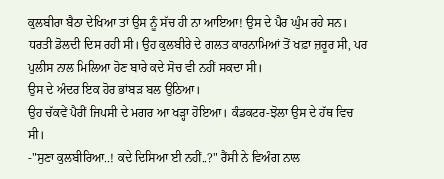ਕੁਲਬੀਰਾ ਬੈਠਾ ਦੇਖਿਆ ਤਾਂ ਉਸ ਨੂੰ ਸੱਚ ਹੀ ਨਾ ਆਇਆ! ਉਸ ਦੇ ਪੈਰ ਘੁੰਮ ਰਹੇ ਸਨ। ਧਰਤੀ ਡੋਲਦੀ ਦਿਸ ਰਹੀ ਸੀ। ਉਹ ਕੁਲਬੀਰੇ ਦੇ ਗਲਤ ਕਾਰਨਾਮਿਆਂ ਤੋਂ ਖਫ਼ਾ ਜ਼ਰੂਰ ਸੀ, ਪਰ ਪੁਲੀਸ ਨਾਲ ਮਿਲਿਆ ਹੋਣ ਬਾਰੇ ਕਦੇ ਸੋਚ ਵੀ ਨਹੀਂ ਸਕਦਾ ਸੀ।
ਉਸ ਦੇ ਅੰਦਰ ਇਕ ਹੋਰ ਭਾਂਬੜ ਬਲ ਉਠਿਆ।
ਉਹ ਚੱਕਵੇਂ ਪੈਰੀਂ ਜਿਪਸੀ ਦੇ ਮਗਰ ਆ ਖੜ੍ਹਾ ਹੋਇਆ। ਕੰਡਕਟਰ-ਝੋਲਾ ਉਸ ਦੇ ਹੱਥ ਵਿਚ ਸੀ।
-"ਸੁਣਾ ਕੁਲਬੀਰਿਆ..! ਕਦੇ ਦਿਸਿਆ ਈ ਨਹੀਂ..?" ਰੈਂਸੀ ਨੇ ਵਿਅੰਗ ਨਾਲ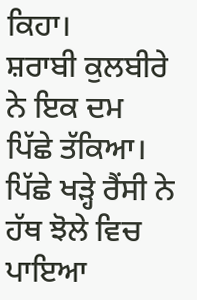ਕਿਹਾ।
ਸ਼ਰਾਬੀ ਕੁਲਬੀਰੇ ਨੇ ਇਕ ਦਮ ਪਿੱਛੇ ਤੱਕਿਆ।
ਪਿੱਛੇ ਖੜ੍ਹੇ ਰੈਂਸੀ ਨੇ ਹੱਥ ਝੋਲੇ ਵਿਚ ਪਾਇਆ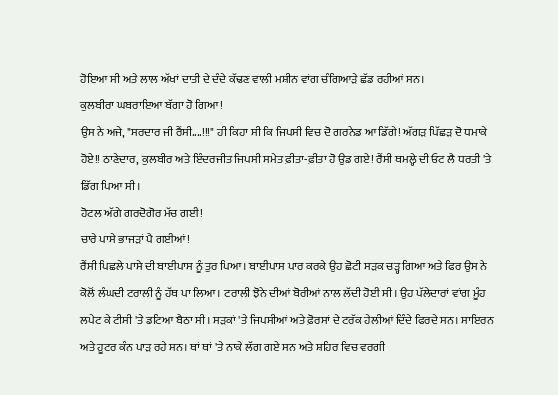ਹੋਇਆ ਸੀ ਅਤੇ ਲਾਲ ਅੱਖਾਂ ਦਾਤੀ ਦੇ ਦੰਦੇ ਕੱਢਣ ਵਾਲੀ ਮਸ਼ੀਨ ਵਾਂਗ ਚੰਗਿਆੜੇ ਛੱਡ ਰਹੀਆਂ ਸਨ।
ਕੁਲਬੀਰਾ ਘਬਰਾਇਆ ਬੱਗਾ ਹੋ ਗਿਆ!
ਉਸ ਨੇ ਅਜੇ, "ਸਰਦਾਰ ਜੀ ਰੈਂਸੀ....!!!" ਹੀ ਕਿਹਾ ਸੀ ਕਿ ਜਿਪਸੀ ਵਿਚ ਦੋ ਗਰਨੇਡ ਆ ਡਿੱਗੇ! ਅੱਗੜ ਪਿੱਛੜ ਦੋ ਧਮਾਕੇ ਹੋਏ!! ਠਾਣੇਦਾਰ, ਕੁਲਬੀਰ ਅਤੇ ਇੰਦਰਜੀਤ ਜਿਪਸੀ ਸਮੇਤ ਫ਼ੀਤਾ-ਫ਼ੀਤਾ ਹੋ ਉਡ ਗਏ! ਰੈਂਸੀ ਥਮਲ੍ਹੇ ਦੀ ਓਟ ਲੈ ਧਰਤੀ 'ਤੇ ਡਿੱਗ ਪਿਆ ਸੀ।
ਹੋਟਲ ਅੱਗੇ ਗਰਦੋਗੋਰ ਮੱਚ ਗਈ!
ਚਾਰੇ ਪਾਸੇ ਭਾਜੜਾਂ ਪੈ ਗਈਆਂ!
ਰੈਂਸੀ ਪਿਛਲੇ ਪਾਸੇ ਦੀ ਬਾਈਪਾਸ ਨੂੰ ਤੁਰ ਪਿਆ। ਬਾਈਪਾਸ ਪਾਰ ਕਰਕੇ ਉਹ ਛੋਟੀ ਸੜਕ ਚੜ੍ਹ ਗਿਆ ਅਤੇ ਫਿਰ ਉਸ ਨੇ ਕੋਲੋਂ ਲੰਘਦੀ ਟਰਾਲੀ ਨੂੰ ਹੱਥ ਪਾ ਲਿਆ। ਟਰਾਲੀ ਝੋਨੇ ਦੀਆਂ ਬੋਰੀਆਂ ਨਾਲ ਲੱਦੀ ਹੋਈ ਸੀ। ਉਹ ਪੱਲੇਦਾਰਾਂ ਵਾਂਗ ਮੂੰਹ ਲਪੇਟ ਕੇ ਟੀਸੀ 'ਤੇ ਡਟਿਆ ਬੈਠਾ ਸੀ। ਸੜਕਾਂ 'ਤੇ ਜਿਪਸੀਆਂ ਅਤੇ ਫ਼ੋਰਸਾਂ ਦੇ ਟਰੱਕ ਹੇਲੀਆਂ ਦਿੰਦੇ ਫਿਰਦੇ ਸਨ। ਸਾਇਰਨ ਅਤੇ ਹੂਟਰ ਕੰਨ ਪਾੜ ਰਹੇ ਸਨ। ਥਾਂ ਥਾਂ 'ਤੇ ਨਾਕੇ ਲੱਗ ਗਏ ਸਨ ਅਤੇ ਸ਼ਹਿਰ ਵਿਚ ਵਰਗੀ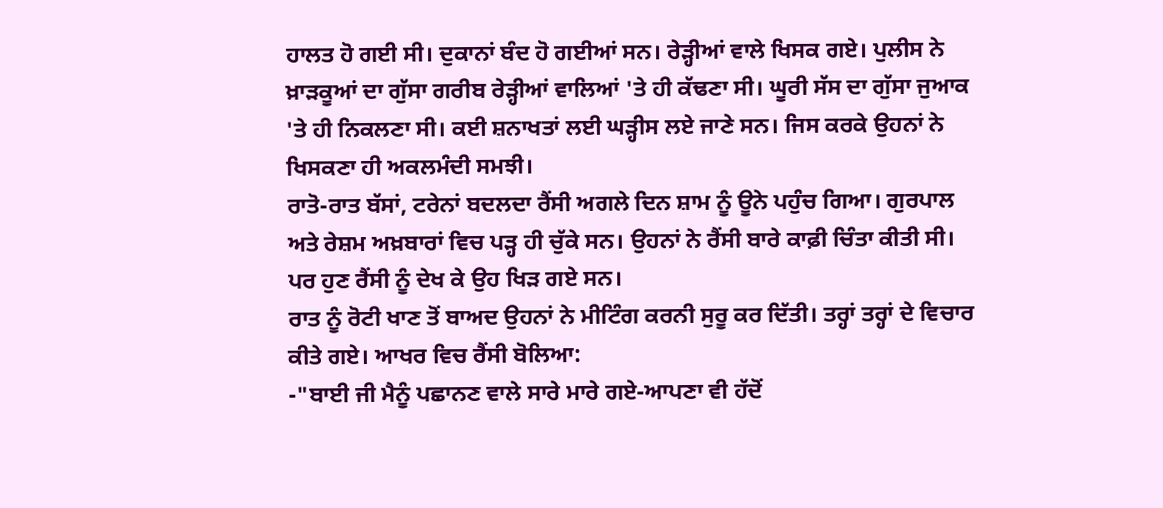ਹਾਲਤ ਹੋ ਗਈ ਸੀ। ਦੁਕਾਨਾਂ ਬੰਦ ਹੋ ਗਈਆਂ ਸਨ। ਰੇੜ੍ਹੀਆਂ ਵਾਲੇ ਖਿਸਕ ਗਏ। ਪੁਲੀਸ ਨੇ ਖ਼ਾੜਕੂਆਂ ਦਾ ਗੁੱਸਾ ਗਰੀਬ ਰੇੜ੍ਹੀਆਂ ਵਾਲਿਆਂ 'ਤੇ ਹੀ ਕੱਢਣਾ ਸੀ। ਘੂਰੀ ਸੱਸ ਦਾ ਗੁੱਸਾ ਜੁਆਕ 'ਤੇ ਹੀ ਨਿਕਲਣਾ ਸੀ। ਕਈ ਸ਼ਨਾਖਤਾਂ ਲਈ ਘੜ੍ਹੀਸ ਲਏ ਜਾਣੇ ਸਨ। ਜਿਸ ਕਰਕੇ ਉਹਨਾਂ ਨੇ ਖਿਸਕਣਾ ਹੀ ਅਕਲਮੰਦੀ ਸਮਝੀ।
ਰਾਤੋ-ਰਾਤ ਬੱਸਾਂ, ਟਰੇਨਾਂ ਬਦਲਦਾ ਰੈਂਸੀ ਅਗਲੇ ਦਿਨ ਸ਼ਾਮ ਨੂੰ ਊਨੇ ਪਹੁੰਚ ਗਿਆ। ਗੁਰਪਾਲ ਅਤੇ ਰੇਸ਼ਮ ਅਖ਼ਬਾਰਾਂ ਵਿਚ ਪੜ੍ਹ ਹੀ ਚੁੱਕੇ ਸਨ। ਉਹਨਾਂ ਨੇ ਰੈਂਸੀ ਬਾਰੇ ਕਾਫ਼ੀ ਚਿੰਤਾ ਕੀਤੀ ਸੀ।
ਪਰ ਹੁਣ ਰੈਂਸੀ ਨੂੰ ਦੇਖ ਕੇ ਉਹ ਖਿੜ ਗਏ ਸਨ।
ਰਾਤ ਨੂੰ ਰੋਟੀ ਖਾਣ ਤੋਂ ਬਾਅਦ ਉਹਨਾਂ ਨੇ ਮੀਟਿੰਗ ਕਰਨੀ ਸੁਰੂ ਕਰ ਦਿੱਤੀ। ਤਰ੍ਹਾਂ ਤਰ੍ਹਾਂ ਦੇ ਵਿਚਾਰ ਕੀਤੇ ਗਏ। ਆਖਰ ਵਿਚ ਰੈਂਸੀ ਬੋਲਿਆ:
-"ਬਾਈ ਜੀ ਮੈਨੂੰ ਪਛਾਨਣ ਵਾਲੇ ਸਾਰੇ ਮਾਰੇ ਗਏ-ਆਪਣਾ ਵੀ ਹੱਦੋਂ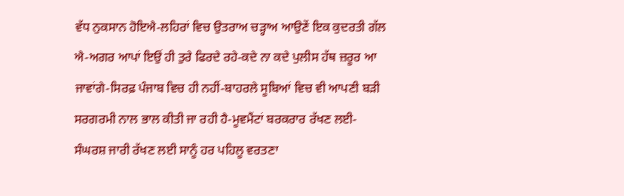ਵੱਧ ਨੁਕਸਾਨ ਹੋਇਐ-ਲਹਿਰਾਂ ਵਿਚ ਉਤਰਾਅ ਚੜ੍ਹਾਅ ਆਉਣੇਂ ਇਕ ਕੁਦਰਤੀ ਗੱਲ ਐ-ਅਗਰ ਆਪਾਂ ਇਉਂ ਹੀ ਤੁਰੇ ਫਿਰਦੇ ਰਹੇ-ਕਦੇ ਨਾ ਕਦੇ ਪੁਲੀਸ ਹੱਥ ਜ਼ਰੂਰ ਆ ਜਾਵਾਂਗੇ-ਸਿਰਫ਼ ਪੰਜਾਬ ਵਿਚ ਹੀ ਨਹੀਂ-ਬਾਹਰਲੇ ਸੂਬਿਆਂ ਵਿਚ ਵੀ ਆਪਣੀ ਬੜੀ ਸਰਗਰਮੀ ਨਾਲ ਭਾਲ ਕੀਤੀ ਜਾ ਰਹੀ ਹੈ-ਮੂਵਮੈਂਟਾਂ ਬਰਕਰਾਰ ਰੱਖਣ ਲਈ-ਸੰਘਰਸ਼ ਜਾਰੀ ਰੱਖਣ ਲਈ ਸਾਨੂੰ ਹਰ ਪਹਿਲੂ ਵਰਤਣਾ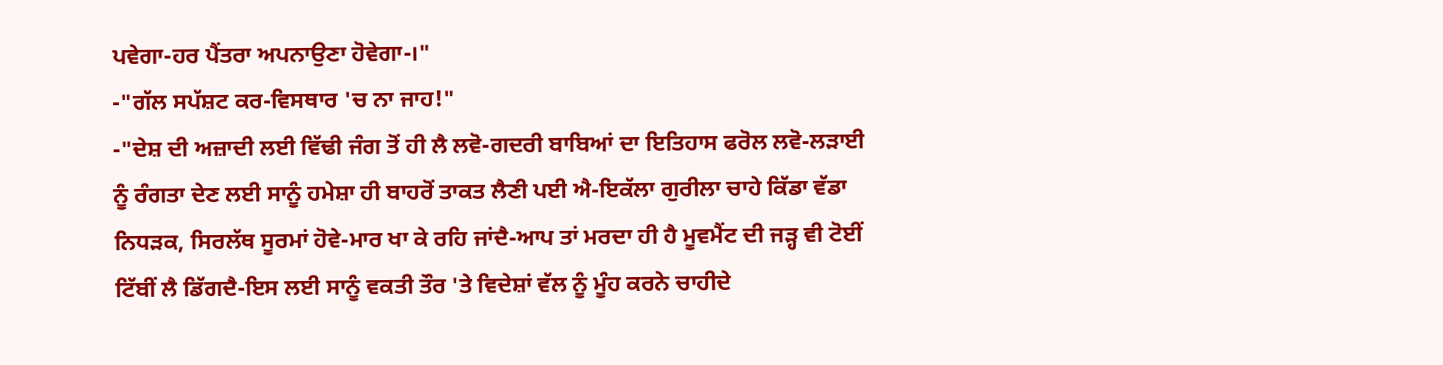ਪਵੇਗਾ-ਹਰ ਪੈਂਤਰਾ ਅਪਨਾਉਣਾ ਹੋਵੇਗਾ-।"
-"ਗੱਲ ਸਪੱਸ਼ਟ ਕਰ-ਵਿਸਥਾਰ 'ਚ ਨਾ ਜਾਹ!"
-"ਦੇਸ਼ ਦੀ ਅਜ਼ਾਦੀ ਲਈ ਵਿੱਢੀ ਜੰਗ ਤੋਂ ਹੀ ਲੈ ਲਵੋ-ਗਦਰੀ ਬਾਬਿਆਂ ਦਾ ਇਤਿਹਾਸ ਫਰੋਲ ਲਵੋ-ਲੜਾਈ ਨੂੰ ਰੰਗਤਾ ਦੇਣ ਲਈ ਸਾਨੂੰ ਹਮੇਸ਼ਾ ਹੀ ਬਾਹਰੋਂ ਤਾਕਤ ਲੈਣੀ ਪਈ ਐ-ਇਕੱਲਾ ਗੁਰੀਲਾ ਚਾਹੇ ਕਿੱਡਾ ਵੱਡਾ ਨਿਧੜਕ, ਸਿਰਲੱਥ ਸੂਰਮਾਂ ਹੋਵੇ-ਮਾਰ ਖਾ ਕੇ ਰਹਿ ਜਾਂਦੈ-ਆਪ ਤਾਂ ਮਰਦਾ ਹੀ ਹੈ ਮੂਵਮੈਂਟ ਦੀ ਜੜ੍ਹ ਵੀ ਟੋਈਂ ਟਿੱਬੀਂ ਲੈ ਡਿੱਗਦੈ-ਇਸ ਲਈ ਸਾਨੂੰ ਵਕਤੀ ਤੌਰ 'ਤੇ ਵਿਦੇਸ਼ਾਂ ਵੱਲ ਨੂੰ ਮੂੰਹ ਕਰਨੇ ਚਾਹੀਦੇ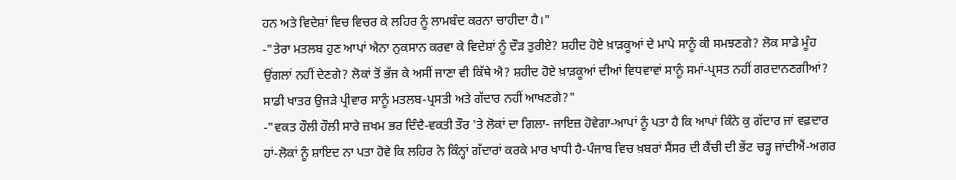ਹਨ ਅਤੇ ਵਿਦੇਸ਼ਾਂ ਵਿਚ ਵਿਚਰ ਕੇ ਲਹਿਰ ਨੂੰ ਲਾਮਬੰਦ ਕਰਨਾ ਚਾਹੀਦਾ ਹੈ।"
-"ਤੇਰਾ ਮਤਲਬ ਹੁਣ ਆਪਾਂ ਐਨਾ ਨੁਕਸਾਨ ਕਰਵਾ ਕੇ ਵਿਦੇਸ਼ਾਂ ਨੂੰ ਦੌੜ ਤੁਰੀਏ? ਸ਼ਹੀਦ ਹੋਏ ਖ਼ਾੜਕੂਆਂ ਦੇ ਮਾਪੇ ਸਾਨੂੰ ਕੀ ਸਮਝਣਗੇ? ਲੋਕ ਸਾਡੇ ਮੂੰਹ ਉਂਗਲਾਂ ਨਹੀਂ ਦੇਣਗੇ? ਲੋਕਾਂ ਤੋਂ ਭੱਜ ਕੇ ਅਸੀਂ ਜਾਣਾ ਵੀ ਕਿੱਥੇ ਐ? ਸ਼ਹੀਦ ਹੋਏ ਖ਼ਾੜਕੂਆਂ ਦੀਆਂ ਵਿਧਵਾਵਾਂ ਸਾਨੂੰ ਸਮਾਂ-ਪ੍ਰਸਤ ਨਹੀਂ ਗਰਦਾਨਣਗੀਆਂ? ਸਾਡੀ ਖਾਤਰ ਉਜੜੇ ਪ੍ਰੀਵਾਰ ਸਾਨੂੰ ਮਤਲਬ-ਪ੍ਰਸਤੀ ਅਤੇ ਗੱਦਾਰ ਨਹੀਂ ਆਖਣਗੇ?"
-"ਵਕਤ ਹੌਲੀ ਹੌਲੀ ਸਾਰੇ ਜ਼ਖਮ ਭਰ ਦਿੰਦੈ-ਵਕਤੀ ਤੌਰ 'ਤੇ ਲੋਕਾਂ ਦਾ ਗਿਲਾ- ਜਾਇਜ਼ ਹੋਵੇਗਾ-ਆਪਾਂ ਨੂੰ ਪਤਾ ਹੈ ਕਿ ਆਪਾਂ ਕਿੰਨੇ ਕੁ ਗੱਦਾਰ ਜਾਂ ਵਫ਼ਦਾਰ ਹਾਂ-ਲੋਕਾਂ ਨੂੰ ਸ਼ਾਇਦ ਨਾ ਪਤਾ ਹੋਵੇ ਕਿ ਲਹਿਰ ਨੇ ਕਿੰਨ੍ਹਾਂ ਗੱਦਾਰਾਂ ਕਰਕੇ ਮਾਰ ਖਾਧੀ ਹੈ-ਪੰਜਾਬ ਵਿਚ ਖ਼ਬਰਾਂ ਸੈਂਸਰ ਦੀ ਕੈਂਚੀ ਦੀ ਭੇਂਟ ਚੜ੍ਹ ਜਾਂਦੀਐਂ-ਅਗਰ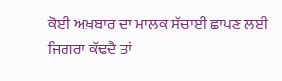ਕੋਈ ਅਖ਼ਬਾਰ ਦਾ ਮਾਲਕ ਸੱਚਾਈ ਛਾਪਣ ਲਈ ਜਿਗਰਾ ਕੱਢਦੈ ਤਾਂ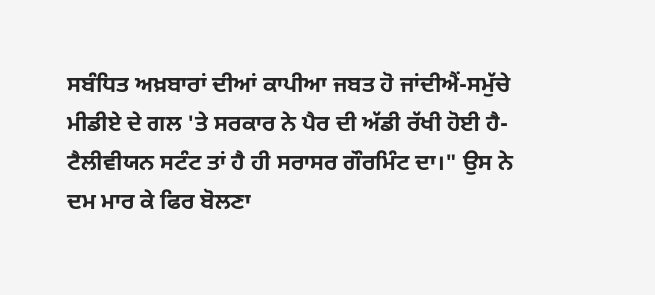ਸਬੰਧਿਤ ਅਖ਼ਬਾਰਾਂ ਦੀਆਂ ਕਾਪੀਆ ਜਬਤ ਹੋ ਜਾਂਦੀਐਂ-ਸਮੁੱਚੇ ਮੀਡੀਏ ਦੇ ਗਲ 'ਤੇ ਸਰਕਾਰ ਨੇ ਪੈਰ ਦੀ ਅੱਡੀ ਰੱਖੀ ਹੋਈ ਹੈ-ਟੈਲੀਵੀਯਨ ਸਟੰਟ ਤਾਂ ਹੈ ਹੀ ਸਰਾਸਰ ਗੌਰਮਿੰਟ ਦਾ।" ਉਸ ਨੇ ਦਮ ਮਾਰ ਕੇ ਫਿਰ ਬੋਲਣਾ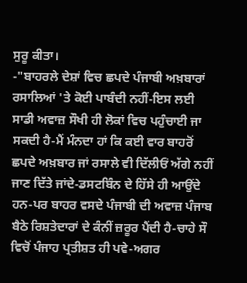ਸੁਰੂ ਕੀਤਾ।
-"ਬਾਹਰਲੇ ਦੇਸ਼ਾਂ ਵਿਚ ਛਪਦੇ ਪੰਜਾਬੀ ਅਖ਼ਬਾਰਾਂ ਰਸਾਲਿਆਂ 'ਤੇ ਕੋਈ ਪਾਬੰਦੀ ਨਹੀਂ-ਇਸ ਲਈ ਸਾਡੀ ਅਵਾਜ਼ ਸੌਖੀ ਹੀ ਲੋਕਾਂ ਵਿਚ ਪਹੁੰਚਾਈ ਜਾ ਸਕਦੀ ਹੈ-ਮੈਂ ਮੰਨਦਾ ਹਾਂ ਕਿ ਕਈ ਵਾਰ ਬਾਹਰੋਂ ਛਪਦੇ ਅਖ਼ਬਾਰ ਜਾਂ ਰਸਾਲੇ ਵੀ ਦਿੱਲੀਓਂ ਅੱਗੇ ਨਹੀਂ ਜਾਣ ਦਿੱਤੇ ਜਾਂਦੇ-ਡਸਟਬਿੰਨ ਦੇ ਹਿੱਸੇ ਹੀ ਆਉਂਦੇ ਹਨ-ਪਰ ਬਾਹਰ ਵਸਦੇ ਪੰਜਾਬੀ ਦੀ ਅਵਾਜ਼ ਪੰਜਾਬ ਬੈਠੇ ਰਿਸ਼ਤੇਦਾਰਾਂ ਦੇ ਕੰਨੀਂ ਜ਼ਰੂਰ ਪੈਂਦੀ ਹੈ-ਚਾਹੇ ਸੌ ਵਿਚੋਂ ਪੰਜਾਹ ਪ੍ਰਤੀਸ਼ਤ ਹੀ ਪਵੇ-ਅਗਰ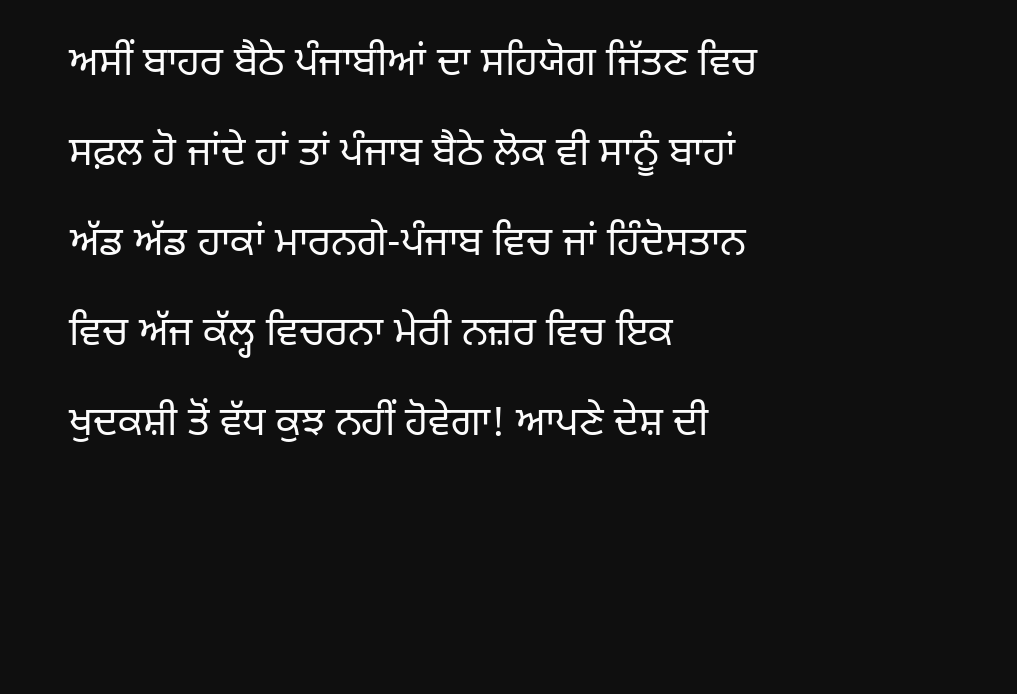ਅਸੀਂ ਬਾਹਰ ਬੈਠੇ ਪੰਜਾਬੀਆਂ ਦਾ ਸਹਿਯੋਗ ਜਿੱਤਣ ਵਿਚ ਸਫ਼ਲ ਹੋ ਜਾਂਦੇ ਹਾਂ ਤਾਂ ਪੰਜਾਬ ਬੈਠੇ ਲੋਕ ਵੀ ਸਾਨੂੰ ਬਾਹਾਂ ਅੱਡ ਅੱਡ ਹਾਕਾਂ ਮਾਰਨਗੇ-ਪੰਜਾਬ ਵਿਚ ਜਾਂ ਹਿੰਦੋਸਤਾਨ ਵਿਚ ਅੱਜ ਕੱਲ੍ਹ ਵਿਚਰਨਾ ਮੇਰੀ ਨਜ਼ਰ ਵਿਚ ਇਕ ਖੁਦਕਸ਼ੀ ਤੋਂ ਵੱਧ ਕੁਝ ਨਹੀਂ ਹੋਵੇਗਾ! ਆਪਣੇ ਦੇਸ਼ ਦੀ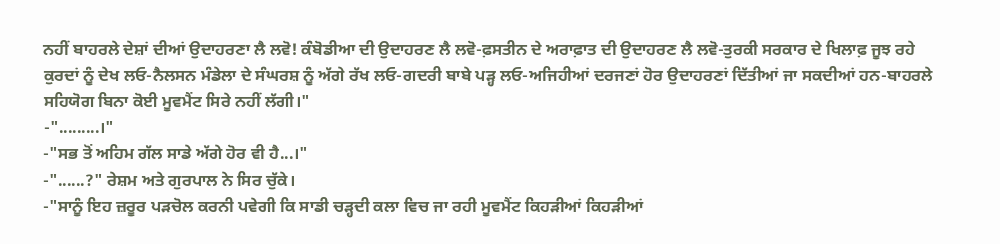ਨਹੀਂ ਬਾਹਰਲੇ ਦੇਸ਼ਾਂ ਦੀਆਂ ਉਦਾਹਰਣਾ ਲੈ ਲਵੋ! ਕੰਬੋਡੀਆ ਦੀ ਉਦਾਹਰਣ ਲੈ ਲਵੋ-ਫ਼ਸਤੀਨ ਦੇ ਅਰਾਫ਼ਾਤ ਦੀ ਉਦਾਹਰਣ ਲੈ ਲਵੋ-ਤੁਰਕੀ ਸਰਕਾਰ ਦੇ ਖਿਲਾਫ਼ ਜੂਝ ਰਹੇ ਕੁਰਦਾਂ ਨੂੰ ਦੇਖ ਲਓ-ਨੈਲਸਨ ਮੰਡੇਲਾ ਦੇ ਸੰਘਰਸ਼ ਨੂੰ ਅੱਗੇ ਰੱਖ ਲਓ-ਗਦਰੀ ਬਾਬੇ ਪੜ੍ਹ ਲਓ-ਅਜਿਹੀਆਂ ਦਰਜਣਾਂ ਹੋਰ ਉਦਾਹਰਣਾਂ ਦਿੱਤੀਆਂ ਜਾ ਸਕਦੀਆਂ ਹਨ-ਬਾਹਰਲੇ ਸਹਿਯੋਗ ਬਿਨਾ ਕੋਈ ਮੂਵਮੈਂਟ ਸਿਰੇ ਨਹੀਂ ਲੱਗੀ।"
-".........।"
-"ਸਭ ਤੋਂ ਅਹਿਮ ਗੱਲ ਸਾਡੇ ਅੱਗੇ ਹੋਰ ਵੀ ਹੈ...।"
-"......?" ਰੇਸ਼ਮ ਅਤੇ ਗੁਰਪਾਲ ਨੇ ਸਿਰ ਚੁੱਕੇ।
-"ਸਾਨੂੰ ਇਹ ਜ਼ਰੂਰ ਪੜਚੋਲ ਕਰਨੀ ਪਵੇਗੀ ਕਿ ਸਾਡੀ ਚੜ੍ਹਦੀ ਕਲਾ ਵਿਚ ਜਾ ਰਹੀ ਮੂਵਮੈਂਟ ਕਿਹੜੀਆਂ ਕਿਹੜੀਆਂ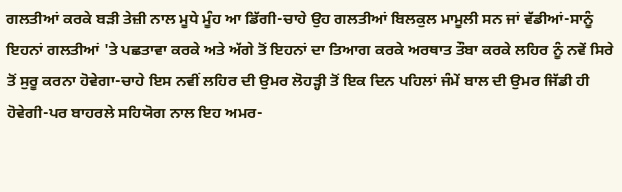ਗਲਤੀਆਂ ਕਰਕੇ ਬੜੀ ਤੇਜ਼ੀ ਨਾਲ ਮੂਧੇ ਮੂੰਹ ਆ ਡਿੱਗੀ-ਚਾਹੇ ਉਹ ਗਲਤੀਆਂ ਬਿਲਕੁਲ ਮਾਮੂਲੀ ਸਨ ਜਾਂ ਵੱਡੀਆਂ-ਸਾਨੂੰ ਇਹਨਾਂ ਗਲਤੀਆਂ 'ਤੇ ਪਛਤਾਵਾ ਕਰਕੇ ਅਤੇ ਅੱਗੇ ਤੋਂ ਇਹਨਾਂ ਦਾ ਤਿਆਗ ਕਰਕੇ ਅਰਥਾਤ ਤੌਬਾ ਕਰਕੇ ਲਹਿਰ ਨੂੰ ਨਵੇਂ ਸਿਰੇ ਤੋਂ ਸੁਰੂ ਕਰਨਾ ਹੋਵੇਗਾ-ਚਾਹੇ ਇਸ ਨਵੀਂ ਲਹਿਰ ਦੀ ਉਮਰ ਲੋਹੜ੍ਹੀ ਤੋਂ ਇਕ ਦਿਨ ਪਹਿਲਾਂ ਜੰਮੇਂ ਬਾਲ ਦੀ ਉਮਰ ਜਿੱਡੀ ਹੀ ਹੋਵੇਗੀ-ਪਰ ਬਾਹਰਲੇ ਸਹਿਯੋਗ ਨਾਲ ਇਹ ਅਮਰ-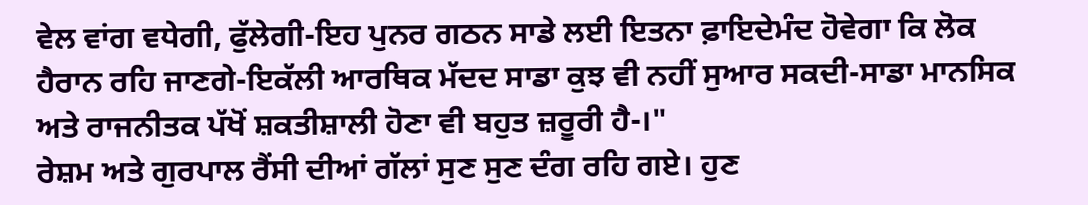ਵੇਲ ਵਾਂਗ ਵਧੇਗੀ, ਫੁੱਲੇਗੀ-ਇਹ ਪੁਨਰ ਗਠਨ ਸਾਡੇ ਲਈ ਇਤਨਾ ਫ਼ਾਇਦੇਮੰਦ ਹੋਵੇਗਾ ਕਿ ਲੋਕ ਹੈਰਾਨ ਰਹਿ ਜਾਣਗੇ-ਇਕੱਲੀ ਆਰਥਿਕ ਮੱਦਦ ਸਾਡਾ ਕੁਝ ਵੀ ਨਹੀਂ ਸੁਆਰ ਸਕਦੀ-ਸਾਡਾ ਮਾਨਸਿਕ ਅਤੇ ਰਾਜਨੀਤਕ ਪੱਖੋਂ ਸ਼ਕਤੀਸ਼ਾਲੀ ਹੋਣਾ ਵੀ ਬਹੁਤ ਜ਼ਰੂਰੀ ਹੈ-।"
ਰੇਸ਼ਮ ਅਤੇ ਗੁਰਪਾਲ ਰੈਂਸੀ ਦੀਆਂ ਗੱਲਾਂ ਸੁਣ ਸੁਣ ਦੰਗ ਰਹਿ ਗਏ। ਹੁਣ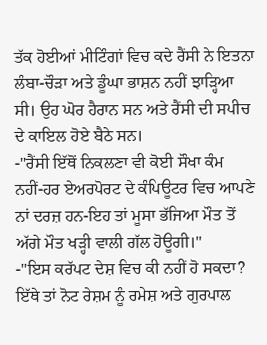ਤੱਕ ਹੋਈਆਂ ਮੀਟਿੰਗਾਂ ਵਿਚ ਕਦੇ ਰੈਂਸੀ ਨੇ ਇਤਨਾ ਲੰਬਾ-ਚੌੜਾ ਅਤੇ ਡੂੰਘਾ ਭਾਸ਼ਨ ਨਹੀਂ ਝਾੜ੍ਹਿਆ ਸੀ। ਉਹ ਘੋਰ ਹੈਰਾਨ ਸਨ ਅਤੇ ਰੈਂਸੀ ਦੀ ਸਪੀਚ ਦੇ ਕਾਇਲ ਹੋਏ ਬੈਠੇ ਸਨ।
-"ਰੈਂਸੀ ਇੱਥੋਂ ਨਿਕਲਣਾ ਵੀ ਕੋਈ ਸੌਖਾ ਕੰਮ ਨਹੀਂ-ਹਰ ਏਅਰਪੋਰਟ ਦੇ ਕੰਪਿਊਟਰ ਵਿਚ ਆਪਣੇ ਨਾਂ ਦਰਜ਼ ਹਨ-ਇਹ ਤਾਂ ਮੂਸਾ ਭੱਜਿਆ ਮੌਤ ਤੋਂ ਅੱਗੇ ਮੌਤ ਖੜ੍ਹੀ ਵਾਲੀ ਗੱਲ ਹੋਊਗੀ।"
-"ਇਸ ਕਰੱਪਟ ਦੇਸ਼ ਵਿਚ ਕੀ ਨਹੀਂ ਹੋ ਸਕਦਾ? ਇੱਥੇ ਤਾਂ ਨੋਟ ਰੇਸ਼ਮ ਨੂੰ ਰਮੇਸ਼ ਅਤੇ ਗੁਰਪਾਲ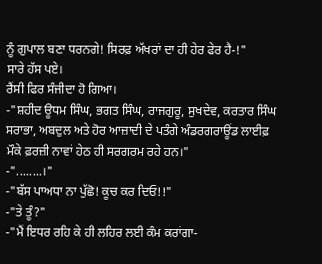ਨੂੰ ਗੁਪਾਲ ਬਣਾ ਧਰਨਗੇ! ਸਿਰਫ਼ ਅੱਖਰਾਂ ਦਾ ਹੀ ਹੇਰ ਫੇਰ ਹੈ-!"
ਸਾਰੇ ਹੱਸ ਪਏ।
ਰੈਂਸੀ ਫਿਰ ਸੰਜੀਦਾ ਹੋ ਗਿਆ।
-"ਸ਼ਹੀਦ ਊਧਮ ਸਿੰਘ, ਭਗਤ ਸਿੰਘ, ਰਾਜਗੁਰੂ, ਸੁਖਦੇਵ, ਕਰਤਾਰ ਸਿੰਘ ਸਰਾਭਾ, ਅਬਦੁਲ ਅਤੇ ਹੋਰ ਆਜ਼ਾਦੀ ਦੇ ਪਤੰਗੇ ਅੰਡਰਗਰਾਊਂਡ ਲਾਈਫ਼ ਮੌਕੇ ਫ਼ਰਜ਼ੀ ਨਾਵਾਂ ਹੇਠ ਹੀ ਸਰਗਰਮ ਰਹੇ ਹਨ।"
-"........।"
-"ਬੱਸ ਪਾਅਧਾ ਨਾ ਪੁੱਛੋ! ਕੂਚ ਕਰ ਦਿਓ!!"
-"ਤੇ ਤੂੰ?"
-"ਮੈਂ ਇਧਰ ਰਹਿ ਕੇ ਹੀ ਲਹਿਰ ਲਈ ਕੰਮ ਕਰਾਂਗਾ-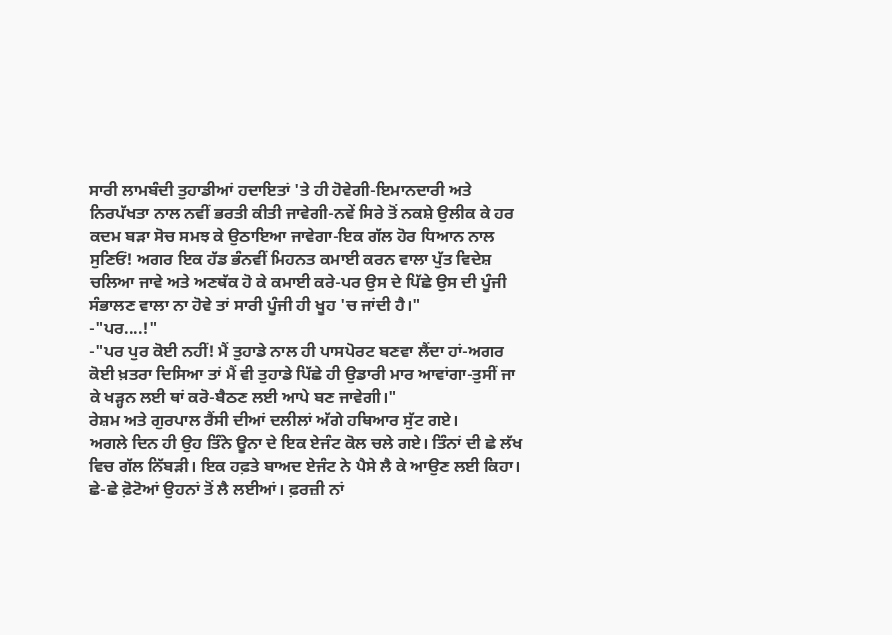ਸਾਰੀ ਲਾਮਬੰਦੀ ਤੁਹਾਡੀਆਂ ਹਦਾਇਤਾਂ 'ਤੇ ਹੀ ਹੋਵੇਗੀ-ਇਮਾਨਦਾਰੀ ਅਤੇ ਨਿਰਪੱਖਤਾ ਨਾਲ ਨਵੀਂ ਭਰਤੀ ਕੀਤੀ ਜਾਵੇਗੀ-ਨਵੇਂ ਸਿਰੇ ਤੋਂ ਨਕਸ਼ੇ ਉਲੀਕ ਕੇ ਹਰ ਕਦਮ ਬੜਾ ਸੋਚ ਸਮਝ ਕੇ ਉਠਾਇਆ ਜਾਵੇਗਾ-ਇਕ ਗੱਲ ਹੋਰ ਧਿਆਨ ਨਾਲ ਸੁਣਿਓਂ! ਅਗਰ ਇਕ ਹੱਡ ਭੰਨਵੀਂ ਮਿਹਨਤ ਕਮਾਈ ਕਰਨ ਵਾਲਾ ਪੁੱਤ ਵਿਦੇਸ਼ ਚਲਿਆ ਜਾਵੇ ਅਤੇ ਅਣਥੱਕ ਹੋ ਕੇ ਕਮਾਈ ਕਰੇ-ਪਰ ਉਸ ਦੇ ਪਿੱਛੇ ਉਸ ਦੀ ਪੂੰਜੀ ਸੰਭਾਲਣ ਵਾਲਾ ਨਾ ਹੋਵੇ ਤਾਂ ਸਾਰੀ ਪੂੰਜੀ ਹੀ ਖੂਹ 'ਚ ਜਾਂਦੀ ਹੈ।"
-"ਪਰ....!"
-"ਪਰ ਪੁਰ ਕੋਈ ਨਹੀਂ! ਮੈਂ ਤੁਹਾਡੇ ਨਾਲ ਹੀ ਪਾਸਪੋਰਟ ਬਣਵਾ ਲੈਂਦਾ ਹਾਂ-ਅਗਰ ਕੋਈ ਖ਼ਤਰਾ ਦਿਸਿਆ ਤਾਂ ਮੈਂ ਵੀ ਤੁਹਾਡੇ ਪਿੱਛੇ ਹੀ ਉਡਾਰੀ ਮਾਰ ਆਵਾਂਗਾ-ਤੁਸੀਂ ਜਾ ਕੇ ਖੜ੍ਹਨ ਲਈ ਥਾਂ ਕਰੋ-ਬੈਠਣ ਲਈ ਆਪੇ ਬਣ ਜਾਵੇਗੀ।"
ਰੇਸ਼ਮ ਅਤੇ ਗੁਰਪਾਲ ਰੈਂਸੀ ਦੀਆਂ ਦਲੀਲਾਂ ਅੱਗੇ ਹਥਿਆਰ ਸੁੱਟ ਗਏ।
ਅਗਲੇ ਦਿਨ ਹੀ ਉਹ ਤਿੰਨੇ ਊਨਾ ਦੇ ਇਕ ਏਜੰਟ ਕੋਲ ਚਲੇ ਗਏ। ਤਿੰਨਾਂ ਦੀ ਛੇ ਲੱਖ ਵਿਚ ਗੱਲ ਨਿੱਬੜੀ। ਇਕ ਹਫ਼ਤੇ ਬਾਅਦ ਏਜੰਟ ਨੇ ਪੈਸੇ ਲੈ ਕੇ ਆਉਣ ਲਈ ਕਿਹਾ। ਛੇ-ਛੇ ਫ਼ੋਟੋਆਂ ਉਹਨਾਂ ਤੋਂ ਲੈ ਲਈਆਂ। ਫ਼ਰਜ਼ੀ ਨਾਂ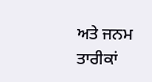ਅਤੇ ਜਨਮ ਤਾਰੀਕਾਂ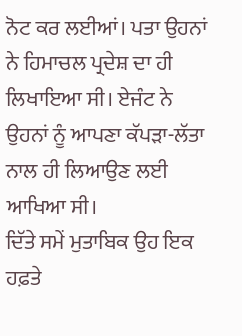ਨੋਟ ਕਰ ਲਈਆਂ। ਪਤਾ ਉਹਨਾਂ ਨੇ ਹਿਮਾਚਲ ਪ੍ਰਦੇਸ਼ ਦਾ ਹੀ ਲਿਖਾਇਆ ਸੀ। ਏਜੰਟ ਨੇ ਉਹਨਾਂ ਨੂੰ ਆਪਣਾ ਕੱਪੜਾ-ਲੱਤਾ ਨਾਲ ਹੀ ਲਿਆਉਣ ਲਈ ਆਖਿਆ ਸੀ।
ਦਿੱਤੇ ਸਮੇਂ ਮੁਤਾਬਿਕ ਉਹ ਇਕ ਹਫ਼ਤੇ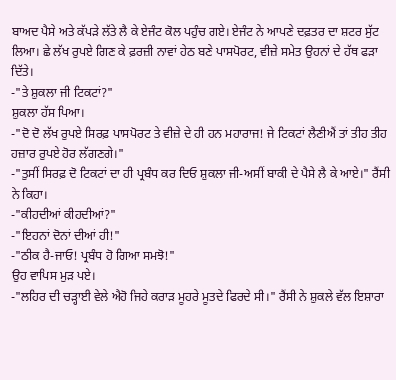ਬਾਅਦ ਪੈਸੇ ਅਤੇ ਕੱਪੜੇ ਲੱਤੇ ਲੈ ਕੇ ਏਜੰਟ ਕੋਲ ਪਹੁੰਚ ਗਏ। ਏਜੰਟ ਨੇ ਆਪਣੇ ਦਫ਼ਤਰ ਦਾ ਸ਼ਟਰ ਸੁੱਟ ਲਿਆ। ਛੇ ਲੱਖ ਰੁਪਏ ਗਿਣ ਕੇ ਫ਼ਰਜ਼ੀ ਨਾਵਾਂ ਹੇਠ ਬਣੇ ਪਾਸਪੋਰਟ, ਵੀਜ਼ੇ ਸਮੇਤ ਉਹਨਾਂ ਦੇ ਹੱਥ ਫੜਾ ਦਿੱਤੇ।
-"ਤੇ ਸ਼ੁਕਲਾ ਜੀ ਟਿਕਟਾਂ?"
ਸ਼ੁਕਲਾ ਹੱਸ ਪਿਆ।
-"ਦੋ ਦੋ ਲੱਖ ਰੁਪਏ ਸਿਰਫ਼ ਪਾਸਪੋਰਟ ਤੇ ਵੀਜ਼ੇ ਦੇ ਹੀ ਹਨ ਮਹਾਰਾਜ! ਜੇ ਟਿਕਟਾਂ ਲੈਣੀਐਂ ਤਾਂ ਤੀਹ ਤੀਹ ਹਜ਼ਾਰ ਰੁਪਏ ਹੋਰ ਲੱਗਣਗੇ।"
-"ਤੁਸੀਂ ਸਿਰਫ਼ ਦੋ ਟਿਕਟਾਂ ਦਾ ਹੀ ਪ੍ਰਬੰਧ ਕਰ ਦਿਓ ਸ਼ੁਕਲਾ ਜੀ-ਅਸੀਂ ਬਾਕੀ ਦੇ ਪੈਸੇ ਲੈ ਕੇ ਆਏ।" ਰੈਂਸੀ ਨੇ ਕਿਹਾ।
-"ਕੀਹਦੀਆਂ ਕੀਹਦੀਆਂ?"
-"ਇਹਨਾਂ ਦੋਨਾਂ ਦੀਆਂ ਹੀ!"
-"ਠੀਕ ਹੈ-ਜਾਓ! ਪ੍ਰਬੰਧ ਹੋ ਗਿਆ ਸਮਝੋ!"
ਉਹ ਵਾਪਿਸ ਮੁੜ ਪਏ।
-"ਲਹਿਰ ਦੀ ਚੜ੍ਹਾਈ ਵੇਲੇ ਐਹੋ ਜਿਹੇ ਕਰਾੜ ਮੂਹਰੇ ਮੂਤਦੇ ਫਿਰਦੇ ਸੀ।" ਰੈਂਸੀ ਨੇ ਸ਼ੁਕਲੇ ਵੱਲ ਇਸ਼ਾਰਾ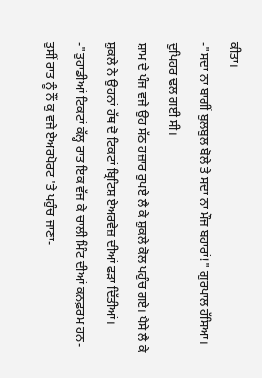ਕੀਤਾ।
-"ਸਦਾ ਨਾ ਬਾਗੀਂ ਬੁਲਬੁਲ ਬੋਲੇ ਤੇ ਸਦਾ ਨਾ ਮੌਜ ਬਹਾਰਾਂ!" ਗੁਰਪਾਲ ਹੱਸਿਆ।
ਦੁਪਿਹਰ ਢਲ ਗਈ ਸੀ।
ਸ਼ਾਮ ਦੇ ਪੰਜ ਵਜੇ ਉਹ ਸੱਠ ਹਜ਼ਾਰ ਰੁਪਏ ਲੈ ਕੇ ਸ਼ੁਕਲੇ ਕੋਲ ਪਹੁੰਚ ਗਏ। ਪੈਸੇ ਲੈ ਕੇ ਸ਼ੁਕਲੇ ਨੇ ਉਹਨਾਂ ਹੱਥ ਦੋ ਟਿਕਟਾਂ ਬ੍ਰਿਟਿਸ਼ ਏਅਰਵੇਜ਼ ਦੀਆਂ ਫੜਾ ਦਿੱਤੀਆਂ।
-"ਤੁਹਾਡੀਆਂ ਟਿਕਟਾਂ ਕੱਲ੍ਹ ਰਾਤ ਇਕ ਵੱਜ ਕੇ ਚਾਲੀ ਮਿੰਟ ਦੀਆਂ ਕਨਫ਼ਰਮ ਹਨ-ਤੁਸੀਂ ਰਾਤ ਨੂੰ ਨੌਂ ਕੁ ਵਜੇ ਏਅਰਪੋਰਟ 'ਤੇ ਪਹੁੰਚ ਜਾਣਾ-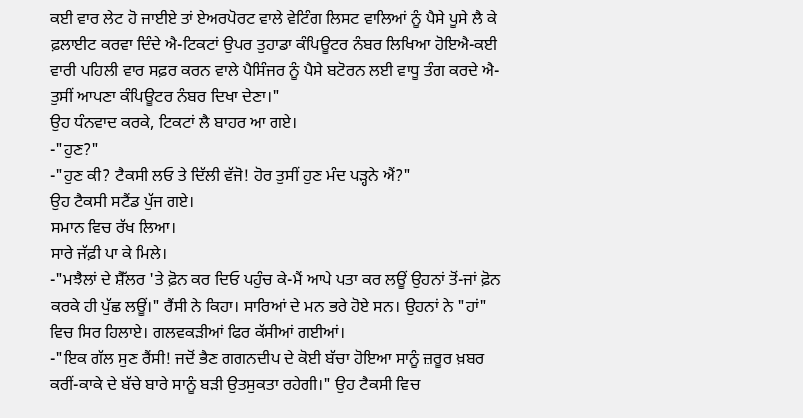ਕਈ ਵਾਰ ਲੇਟ ਹੋ ਜਾਈਏ ਤਾਂ ਏਅਰਪੋਰਟ ਵਾਲੇ ਵੇਟਿੰਗ ਲਿਸਟ ਵਾਲਿਆਂ ਨੂੰ ਪੈਸੇ ਪੂਸੇ ਲੈ ਕੇ ਫ਼ਲਾਈਟ ਕਰਵਾ ਦਿੰਦੇ ਐ-ਟਿਕਟਾਂ ਉਪਰ ਤੁਹਾਡਾ ਕੰਪਿਊਟਰ ਨੰਬਰ ਲਿਖਿਆ ਹੋਇਐ-ਕਈ ਵਾਰੀ ਪਹਿਲੀ ਵਾਰ ਸਫ਼ਰ ਕਰਨ ਵਾਲੇ ਪੈਸਿੰਜਰ ਨੂੰ ਪੈਸੇ ਬਟੋਰਨ ਲਈ ਵਾਧੂ ਤੰਗ ਕਰਦੇ ਐ-ਤੁਸੀਂ ਆਪਣਾ ਕੰਪਿਊਟਰ ਨੰਬਰ ਦਿਖਾ ਦੇਣਾ।"
ਉਹ ਧੰਨਵਾਦ ਕਰਕੇ, ਟਿਕਟਾਂ ਲੈ ਬਾਹਰ ਆ ਗਏ।
-"ਹੁਣ?"
-"ਹੁਣ ਕੀ? ਟੈਕਸੀ ਲਓ ਤੇ ਦਿੱਲੀ ਵੱਜੋ! ਹੋਰ ਤੁਸੀਂ ਹੁਣ ਮੰਦ ਪੜ੍ਹਨੇ ਐਂ?"
ਉਹ ਟੈਕਸੀ ਸਟੈਂਡ ਪੁੱਜ ਗਏ।
ਸਮਾਨ ਵਿਚ ਰੱਖ ਲਿਆ।
ਸਾਰੇ ਜੱਫ਼ੀ ਪਾ ਕੇ ਮਿਲੇ।
-"ਮਝੈਲਾਂ ਦੇ ਸ਼ੈੱਲਰ 'ਤੇ ਫ਼ੋਨ ਕਰ ਦਿਓ ਪਹੁੰਚ ਕੇ-ਮੈਂ ਆਪੇ ਪਤਾ ਕਰ ਲਊਂ ਉਹਨਾਂ ਤੋਂ-ਜਾਂ ਫ਼ੋਨ ਕਰਕੇ ਹੀ ਪੁੱਛ ਲਊਂ।" ਰੈਂਸੀ ਨੇ ਕਿਹਾ। ਸਾਰਿਆਂ ਦੇ ਮਨ ਭਰੇ ਹੋਏ ਸਨ। ਉਹਨਾਂ ਨੇ "ਹਾਂ" ਵਿਚ ਸਿਰ ਹਿਲਾਏ। ਗਲਵਕੜੀਆਂ ਫਿਰ ਕੱਸੀਆਂ ਗਈਆਂ।
-"ਇਕ ਗੱਲ ਸੁਣ ਰੈਂਸੀ! ਜਦੋਂ ਭੈਣ ਗਗਨਦੀਪ ਦੇ ਕੋਈ ਬੱਚਾ ਹੋਇਆ ਸਾਨੂੰ ਜ਼ਰੂਰ ਖ਼ਬਰ ਕਰੀਂ-ਕਾਕੇ ਦੇ ਬੱਚੇ ਬਾਰੇ ਸਾਨੂੰ ਬੜੀ ਉਤਸੁਕਤਾ ਰਹੇਗੀ।" ਉਹ ਟੈਕਸੀ ਵਿਚ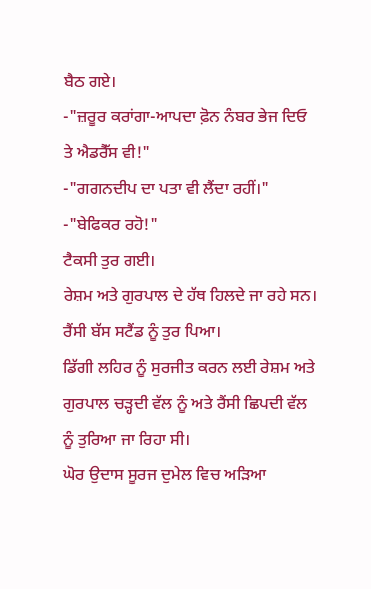ਬੈਠ ਗਏ।
-"ਜ਼ਰੂਰ ਕਰਾਂਗਾ-ਆਪਦਾ ਫ਼ੋਨ ਨੰਬਰ ਭੇਜ ਦਿਓ ਤੇ ਐਡਰੈੱਸ ਵੀ!"
-"ਗਗਨਦੀਪ ਦਾ ਪਤਾ ਵੀ ਲੈਂਦਾ ਰਹੀਂ।"
-"ਬੇਫਿਕਰ ਰਹੋ!"
ਟੈਕਸੀ ਤੁਰ ਗਈ।
ਰੇਸ਼ਮ ਅਤੇ ਗੁਰਪਾਲ ਦੇ ਹੱਥ ਹਿਲਦੇ ਜਾ ਰਹੇ ਸਨ।
ਰੈਂਸੀ ਬੱਸ ਸਟੈਂਡ ਨੂੰ ਤੁਰ ਪਿਆ।
ਡਿੱਗੀ ਲਹਿਰ ਨੂੰ ਸੁਰਜੀਤ ਕਰਨ ਲਈ ਰੇਸ਼ਮ ਅਤੇ ਗੁਰਪਾਲ ਚੜ੍ਹਦੀ ਵੱਲ ਨੂੰ ਅਤੇ ਰੈਂਸੀ ਛਿਪਦੀ ਵੱਲ ਨੂੰ ਤੁਰਿਆ ਜਾ ਰਿਹਾ ਸੀ।
ਘੋਰ ਉਦਾਸ ਸੂਰਜ ਦੁਮੇਲ ਵਿਚ ਅੜਿਆ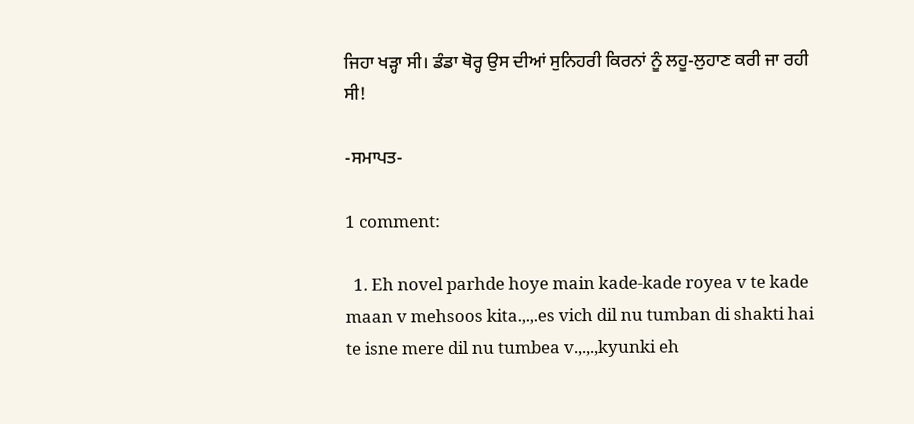ਜਿਹਾ ਖੜ੍ਹਾ ਸੀ। ਡੰਡਾ ਥੋਰ੍ਹ ਉਸ ਦੀਆਂ ਸੁਨਿਹਰੀ ਕਿਰਨਾਂ ਨੂੰ ਲਹੂ-ਲੁਹਾਣ ਕਰੀ ਜਾ ਰਹੀ ਸੀ!

-ਸਮਾਪਤ-

1 comment:

  1. Eh novel parhde hoye main kade-kade royea v te kade maan v mehsoos kita.,.,.es vich dil nu tumban di shakti hai te isne mere dil nu tumbea v.,.,.,kyunki eh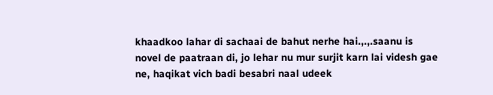khaadkoo lahar di sachaai de bahut nerhe hai.,.,.saanu is novel de paatraan di, jo lehar nu mur surjit karn lai videsh gae ne, haqikat vich badi besabri naal udeek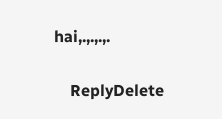hai,.,.,.,.

    ReplyDelete